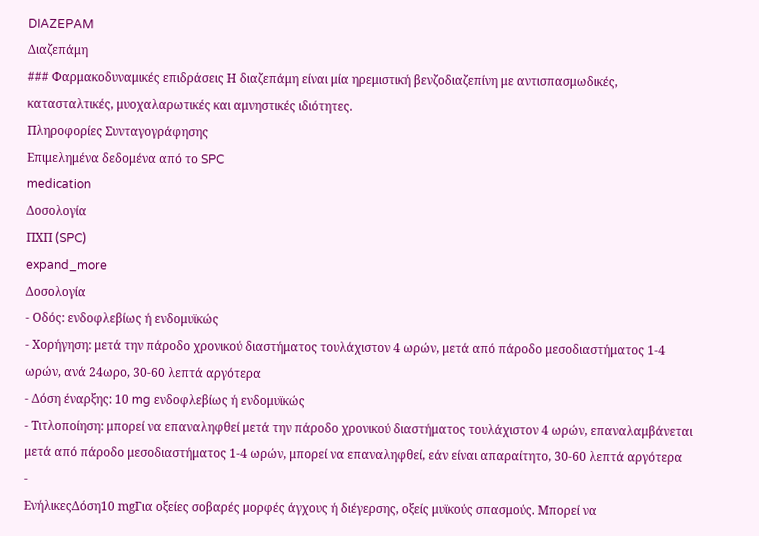DIAZEPAM
Διαζεπάμη
### Φαρμακοδυναμικές επιδράσεις Η διαζεπάμη είναι μία ηρεμιστική βενζοδιαζεπίνη με αντισπασμωδικές, κατασταλτικές, μυοχαλαρωτικές και αμνηστικές ιδιότητες.
Πληροφορίες Συνταγογράφησης
Επιμελημένα δεδομένα από το SPC
medication
Δοσολογία
ΠΧΠ (SPC)
expand_more
Δοσολογία
- Οδός: ενδοφλεβίως ή ενδομυϊκώς
- Χορήγηση: μετά την πάροδο χρονικού διαστήματος τουλάχιστον 4 ωρών, μετά από πάροδο μεσοδιαστήματος 1-4 ωρών, ανά 24ωρο, 30-60 λεπτά αργότερα
- Δόση έναρξης: 10 mg ενδοφλεβίως ή ενδομυϊκώς
- Τιτλοποίηση: μπορεί να επαναληφθεί μετά την πάροδο χρονικού διαστήματος τουλάχιστον 4 ωρών, επαναλαμβάνεται μετά από πάροδο μεσοδιαστήματος 1-4 ωρών, μπορεί να επαναληφθεί, εάν είναι απαραίτητο, 30-60 λεπτά αργότερα
-
ΕνήλικεςΔόση10 mgΓια οξείες σοβαρές μορφές άγχους ή διέγερσης, οξείς μυϊκούς σπασμούς. Μπορεί να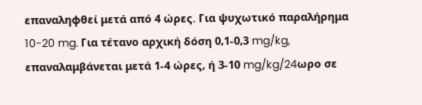επαναληφθεί μετά από 4 ώρες. Για ψυχωτικό παραλήρημα 10-20 mg. Για τέτανο αρχική δόση 0,1-0,3 mg/kg, επαναλαμβάνεται μετά 1-4 ώρες, ή 3-10 mg/kg/24ωρο σε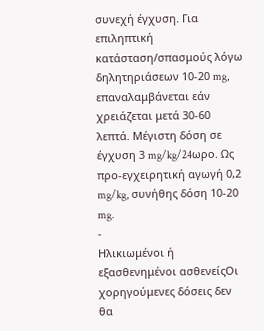συνεχή έγχυση. Για επιληπτική κατάσταση/σπασμούς λόγω δηλητηριάσεων 10-20 mg, επαναλαμβάνεται εάν χρειάζεται μετά 30-60 λεπτά. Μέγιστη δόση σε έγχυση 3 mg/kg/24ωρο. Ως προ-εγχειρητική αγωγή 0,2 mg/kg, συνήθης δόση 10-20 mg.
-
Ηλικιωμένοι ή εξασθενημένοι ασθενείςΟι χορηγούμενες δόσεις δεν θα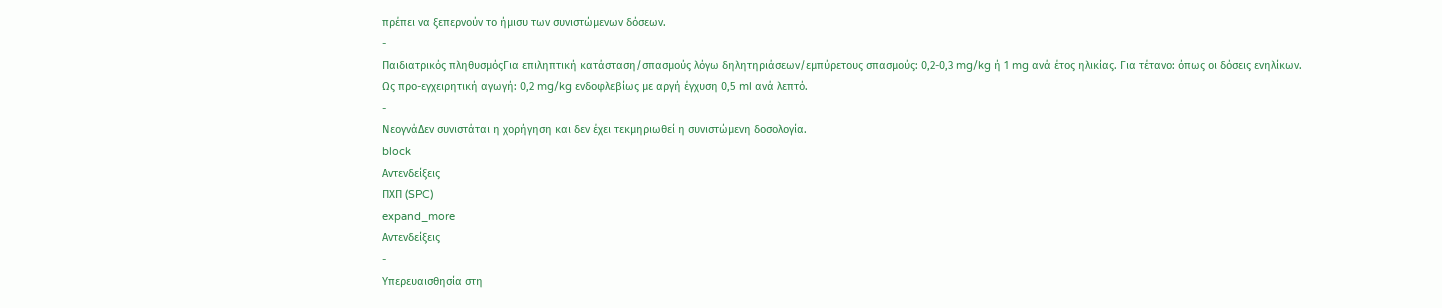πρέπει να ξεπερνούν το ήμισυ των συνιστώμενων δόσεων.
-
Παιδιατρικός πληθυσμόςΓια επιληπτική κατάσταση/σπασμούς λόγω δηλητηριάσεων/εμπύρετους σπασμούς: 0,2-0,3 mg/kg ή 1 mg ανά έτος ηλικίας. Για τέτανο: όπως οι δόσεις ενηλίκων. Ως προ-εγχειρητική αγωγή: 0,2 mg/kg ενδοφλεβίως με αργή έγχυση 0,5 ml ανά λεπτό.
-
ΝεογνάΔεν συνιστάται η χορήγηση και δεν έχει τεκμηριωθεί η συνιστώμενη δοσολογία.
block
Αντενδείξεις
ΠΧΠ (SPC)
expand_more
Αντενδείξεις
-
Υπερευαισθησία στη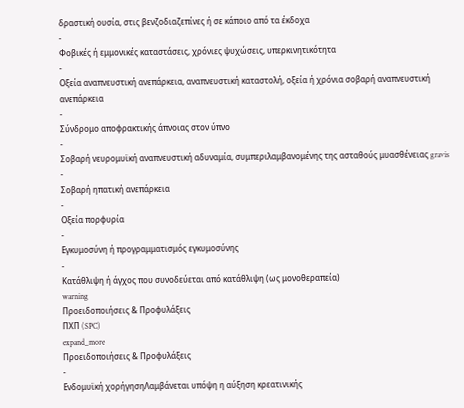δραστική ουσία, στις βενζοδιαζεπίνες ή σε κάποιο από τα έκδοχα
-
Φοβικές ή εμμονικές καταστάσεις, χρόνιες ψυχώσεις, υπερκινητικότητα
-
Οξεία αναπνευστική ανεπάρκεια, αναπνευστική καταστολή, οξεία ή χρόνια σοβαρή αναπνευστική ανεπάρκεια
-
Σύνδρομο αποφρακτικής άπνοιας στον ύπνο
-
Σοβαρή νευρομυϊκή αναπνευστική αδυναμία, συμπεριλαμβανομένης της ασταθούς μυασθένειας gravis
-
Σοβαρή ηπατική ανεπάρκεια
-
Οξεία πορφυρία
-
Εγκυμοσύνη ή προγραμματισμός εγκυμοσύνης
-
Κατάθλιψη ή άγχος που συνοδεύεται από κατάθλιψη (ως μονοθεραπεία)
warning
Προειδοποιήσεις & Προφυλάξεις
ΠΧΠ (SPC)
expand_more
Προειδοποιήσεις & Προφυλάξεις
-
Ενδομυϊκή χορήγησηΛαμβάνεται υπόψη η αύξηση κρεατινικής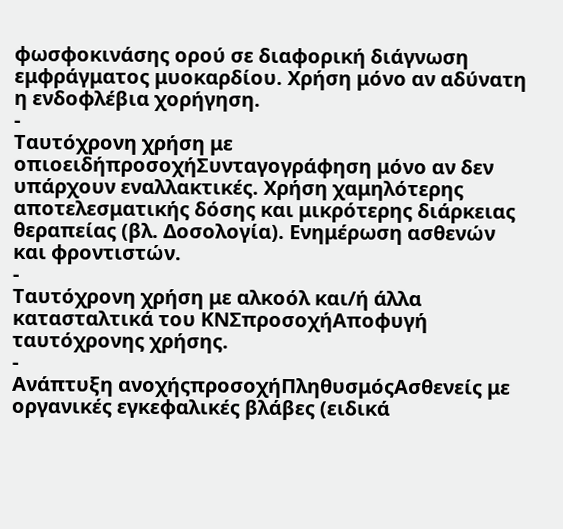φωσφοκινάσης ορού σε διαφορική διάγνωση εμφράγματος μυοκαρδίου. Χρήση μόνο αν αδύνατη η ενδοφλέβια χορήγηση.
-
Ταυτόχρονη χρήση με οπιοειδήπροσοχήΣυνταγογράφηση μόνο αν δεν υπάρχουν εναλλακτικές. Χρήση χαμηλότερης αποτελεσματικής δόσης και μικρότερης διάρκειας θεραπείας (βλ. Δοσολογία). Ενημέρωση ασθενών και φροντιστών.
-
Ταυτόχρονη χρήση με αλκοόλ και/ή άλλα κατασταλτικά του ΚΝΣπροσοχήΑποφυγή ταυτόχρονης χρήσης.
-
Ανάπτυξη ανοχήςπροσοχήΠληθυσμόςΑσθενείς με οργανικές εγκεφαλικές βλάβες (ειδικά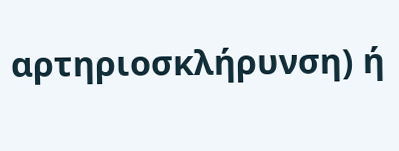αρτηριοσκλήρυνση) ή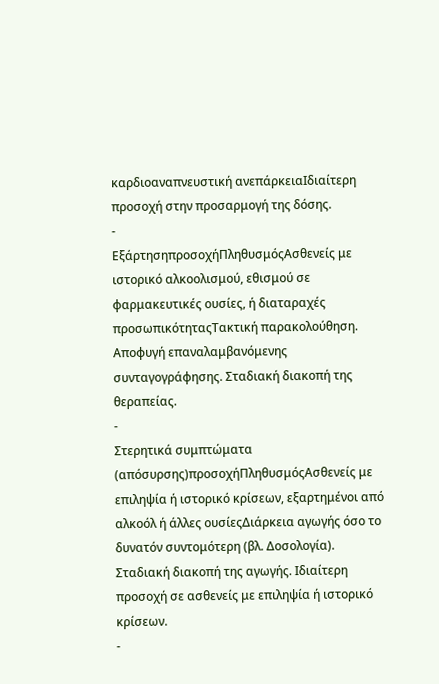καρδιοαναπνευστική ανεπάρκειαΙδιαίτερη προσοχή στην προσαρμογή της δόσης.
-
ΕξάρτησηπροσοχήΠληθυσμόςΑσθενείς με ιστορικό αλκοολισμού, εθισμού σε φαρμακευτικές ουσίες, ή διαταραχές προσωπικότηταςΤακτική παρακολούθηση. Αποφυγή επαναλαμβανόμενης συνταγογράφησης. Σταδιακή διακοπή της θεραπείας.
-
Στερητικά συμπτώματα (απόσυρσης)προσοχήΠληθυσμόςΑσθενείς με επιληψία ή ιστορικό κρίσεων, εξαρτημένοι από αλκοόλ ή άλλες ουσίεςΔιάρκεια αγωγής όσο το δυνατόν συντομότερη (βλ. Δοσολογία). Σταδιακή διακοπή της αγωγής. Ιδιαίτερη προσοχή σε ασθενείς με επιληψία ή ιστορικό κρίσεων.
-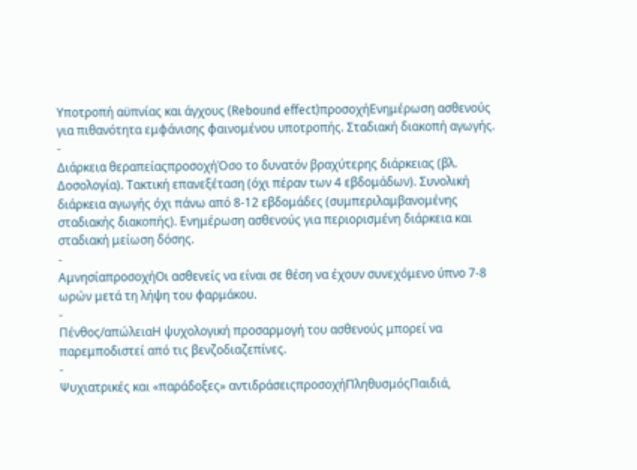Υποτροπή αϋπνίας και άγχους (Rebound effect)προσοχήΕνημέρωση ασθενούς για πιθανότητα εμφάνισης φαινομένου υποτροπής. Σταδιακή διακοπή αγωγής.
-
Διάρκεια θεραπείαςπροσοχήΌσο το δυνατόν βραχύτερης διάρκειας (βλ. Δοσολογία). Τακτική επανεξέταση (όχι πέραν των 4 εβδομάδων). Συνολική διάρκεια αγωγής όχι πάνω από 8-12 εβδομάδες (συμπεριλαμβανομένης σταδιακής διακοπής). Ενημέρωση ασθενούς για περιορισμένη διάρκεια και σταδιακή μείωση δόσης.
-
ΑμνησίαπροσοχήΟι ασθενείς να είναι σε θέση να έχουν συνεχόμενο ύπνο 7-8 ωρών μετά τη λήψη του φαρμάκου.
-
Πένθος/απώλειαΗ ψυχολογική προσαρμογή του ασθενούς μπορεί να παρεμποδιστεί από τις βενζοδιαζεπίνες.
-
Ψυχιατρικές και «παράδοξες» αντιδράσειςπροσοχήΠληθυσμόςΠαιδιά,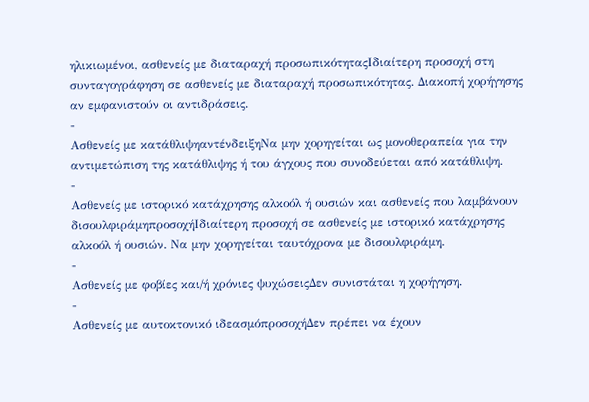ηλικιωμένοι, ασθενείς με διαταραχή προσωπικότηταςΙδιαίτερη προσοχή στη συνταγογράφηση σε ασθενείς με διαταραχή προσωπικότητας. Διακοπή χορήγησης αν εμφανιστούν οι αντιδράσεις.
-
Ασθενείς με κατάθλιψηαντένδειξηΝα μην χορηγείται ως μονοθεραπεία για την αντιμετώπιση της κατάθλιψης ή του άγχους που συνοδεύεται από κατάθλιψη.
-
Ασθενείς με ιστορικό κατάχρησης αλκοόλ ή ουσιών και ασθενείς που λαμβάνουν δισουλφιράμηπροσοχήΙδιαίτερη προσοχή σε ασθενείς με ιστορικό κατάχρησης αλκοόλ ή ουσιών. Να μην χορηγείται ταυτόχρονα με δισουλφιράμη.
-
Ασθενείς με φοβίες και/ή χρόνιες ψυχώσειςΔεν συνιστάται η χορήγηση.
-
Ασθενείς με αυτοκτονικό ιδεασμόπροσοχήΔεν πρέπει να έχουν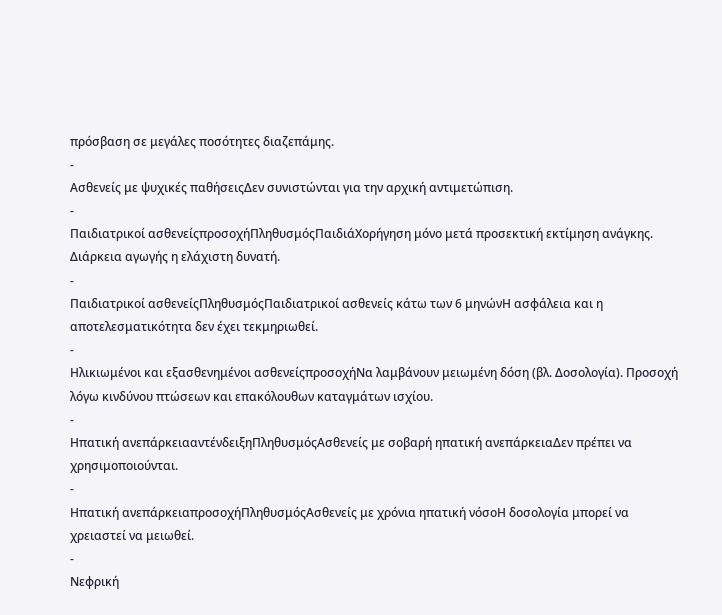πρόσβαση σε μεγάλες ποσότητες διαζεπάμης.
-
Ασθενείς με ψυχικές παθήσειςΔεν συνιστώνται για την αρχική αντιμετώπιση.
-
Παιδιατρικοί ασθενείςπροσοχήΠληθυσμόςΠαιδιάΧορήγηση μόνο μετά προσεκτική εκτίμηση ανάγκης. Διάρκεια αγωγής η ελάχιστη δυνατή.
-
Παιδιατρικοί ασθενείςΠληθυσμόςΠαιδιατρικοί ασθενείς κάτω των 6 μηνώνΗ ασφάλεια και η αποτελεσματικότητα δεν έχει τεκμηριωθεί.
-
Ηλικιωμένοι και εξασθενημένοι ασθενείςπροσοχήΝα λαμβάνουν μειωμένη δόση (βλ. Δοσολογία). Προσοχή λόγω κινδύνου πτώσεων και επακόλουθων καταγμάτων ισχίου.
-
Ηπατική ανεπάρκειααντένδειξηΠληθυσμόςΑσθενείς με σοβαρή ηπατική ανεπάρκειαΔεν πρέπει να χρησιμοποιούνται.
-
Ηπατική ανεπάρκειαπροσοχήΠληθυσμόςΑσθενείς με χρόνια ηπατική νόσοΗ δοσολογία μπορεί να χρειαστεί να μειωθεί.
-
Νεφρική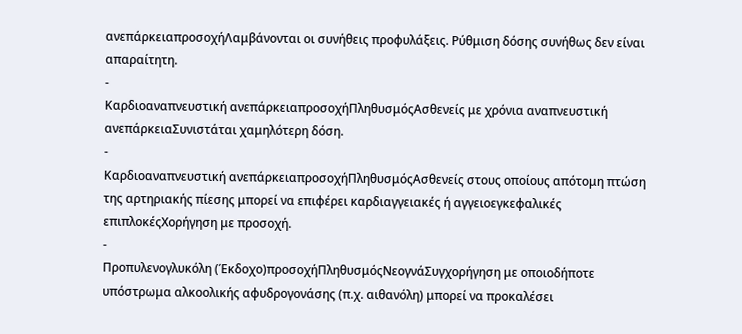ανεπάρκειαπροσοχήΛαμβάνονται οι συνήθεις προφυλάξεις. Ρύθμιση δόσης συνήθως δεν είναι απαραίτητη.
-
Καρδιοαναπνευστική ανεπάρκειαπροσοχήΠληθυσμόςΑσθενείς με χρόνια αναπνευστική ανεπάρκειαΣυνιστάται χαμηλότερη δόση.
-
Καρδιοαναπνευστική ανεπάρκειαπροσοχήΠληθυσμόςΑσθενείς στους οποίους απότομη πτώση της αρτηριακής πίεσης μπορεί να επιφέρει καρδιαγγειακές ή αγγειοεγκεφαλικές επιπλοκέςΧορήγηση με προσοχή.
-
Προπυλενογλυκόλη (Έκδοχο)προσοχήΠληθυσμόςΝεογνάΣυγχορήγηση με οποιοδήποτε υπόστρωμα αλκοολικής αφυδρογονάσης (π.χ. αιθανόλη) μπορεί να προκαλέσει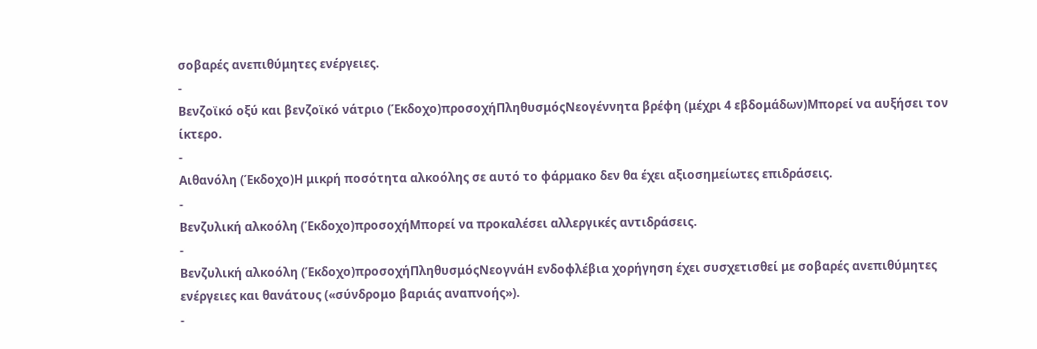σοβαρές ανεπιθύμητες ενέργειες.
-
Βενζοϊκό οξύ και βενζοϊκό νάτριο (Έκδοχο)προσοχήΠληθυσμόςΝεογέννητα βρέφη (μέχρι 4 εβδομάδων)Μπορεί να αυξήσει τον ίκτερο.
-
Αιθανόλη (Έκδοχο)Η μικρή ποσότητα αλκοόλης σε αυτό το φάρμακο δεν θα έχει αξιοσημείωτες επιδράσεις.
-
Βενζυλική αλκοόλη (Έκδοχο)προσοχήΜπορεί να προκαλέσει αλλεργικές αντιδράσεις.
-
Βενζυλική αλκοόλη (Έκδοχο)προσοχήΠληθυσμόςΝεογνάΗ ενδοφλέβια χορήγηση έχει συσχετισθεί με σοβαρές ανεπιθύμητες ενέργειες και θανάτους («σύνδρομο βαριάς αναπνοής»).
-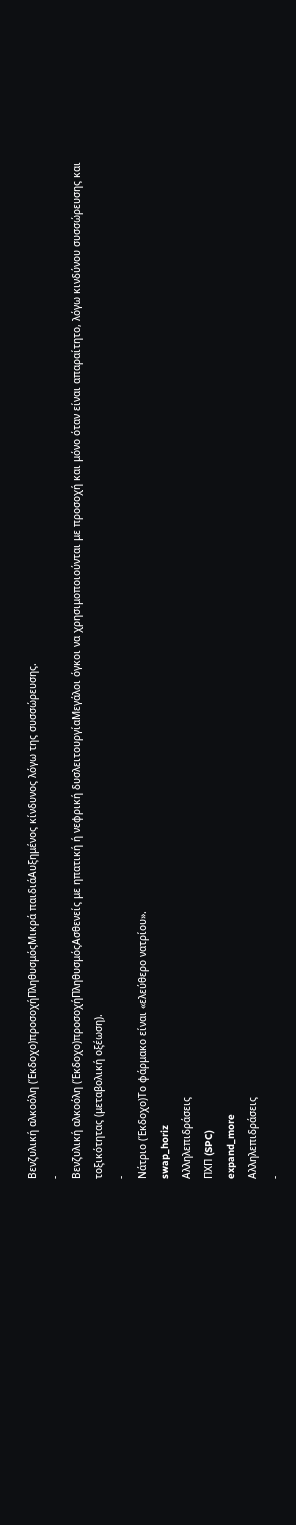Βενζυλική αλκοόλη (Έκδοχο)προσοχήΠληθυσμόςΜικρά παιδιάΑυξημένος κίνδυνος λόγω της συσσώρευσης.
-
Βενζυλική αλκοόλη (Έκδοχο)προσοχήΠληθυσμόςΑσθενείς με ηπατική ή νεφρική δυσλειτουργίαΜεγάλοι όγκοι να χρησιμοποιούνται με προσοχή και μόνο όταν είναι απαραίτητο, λόγω κινδύνου συσσώρευσης και τοξικότητας (μεταβολική οξέωση).
-
Νάτριο (Έκδοχο)Το φάρμακο είναι «ελεύθερο νατρίου».
swap_horiz
Αλληλεπιδράσεις
ΠΧΠ (SPC)
expand_more
Αλληλεπιδράσεις
-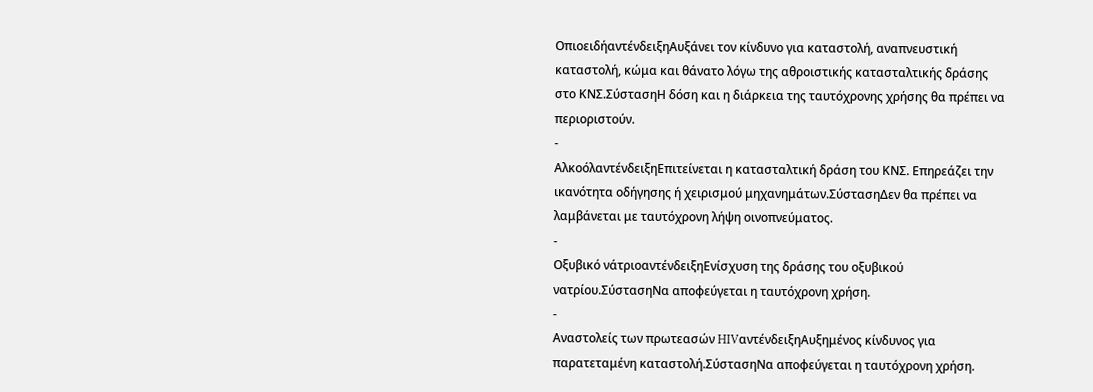ΟπιοειδήαντένδειξηΑυξάνει τον κίνδυνο για καταστολή, αναπνευστική καταστολή, κώμα και θάνατο λόγω της αθροιστικής κατασταλτικής δράσης στο ΚΝΣ.ΣύστασηΗ δόση και η διάρκεια της ταυτόχρονης χρήσης θα πρέπει να περιοριστούν.
-
ΑλκοόλαντένδειξηΕπιτείνεται η κατασταλτική δράση του ΚΝΣ. Επηρεάζει την ικανότητα οδήγησης ή χειρισμού μηχανημάτων.ΣύστασηΔεν θα πρέπει να λαμβάνεται με ταυτόχρονη λήψη οινοπνεύματος.
-
Οξυβικό νάτριοαντένδειξηΕνίσχυση της δράσης του οξυβικού νατρίου.ΣύστασηΝα αποφεύγεται η ταυτόχρονη χρήση.
-
Αναστολείς των πρωτεασών HIVαντένδειξηΑυξημένος κίνδυνος για παρατεταμένη καταστολή.ΣύστασηΝα αποφεύγεται η ταυτόχρονη χρήση.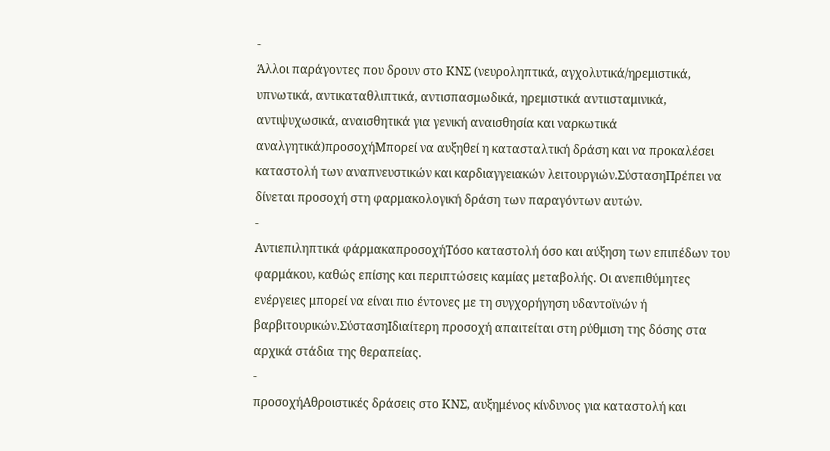-
Άλλοι παράγοντες που δρουν στο ΚΝΣ (νευροληπτικά, αγχολυτικά/ηρεμιστικά, υπνωτικά, αντικαταθλιπτικά, αντισπασμωδικά, ηρεμιστικά αντιισταμινικά, αντιψυχωσικά, αναισθητικά για γενική αναισθησία και ναρκωτικά αναλγητικά)προσοχήΜπορεί να αυξηθεί η κατασταλτική δράση και να προκαλέσει καταστολή των αναπνευστικών και καρδιαγγειακών λειτουργιών.ΣύστασηΠρέπει να δίνεται προσοχή στη φαρμακολογική δράση των παραγόντων αυτών.
-
Αντιεπιληπτικά φάρμακαπροσοχήΤόσο καταστολή όσο και αύξηση των επιπέδων του φαρμάκου, καθώς επίσης και περιπτώσεις καμίας μεταβολής. Οι ανεπιθύμητες ενέργειες μπορεί να είναι πιο έντονες με τη συγχορήγηση υδαντοϊνών ή βαρβιτουρικών.ΣύστασηΙδιαίτερη προσοχή απαιτείται στη ρύθμιση της δόσης στα αρχικά στάδια της θεραπείας.
-
προσοχήΑθροιστικές δράσεις στο ΚΝΣ, αυξημένος κίνδυνος για καταστολή και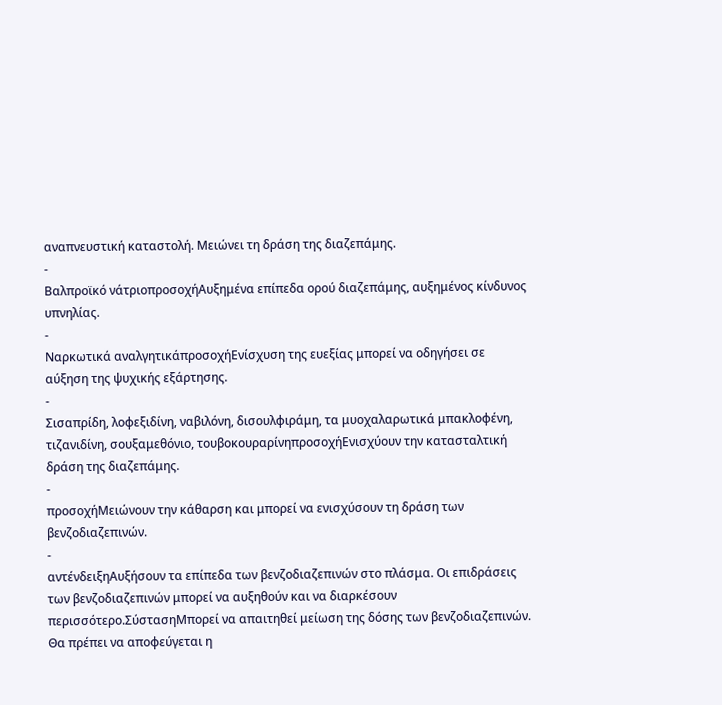αναπνευστική καταστολή. Μειώνει τη δράση της διαζεπάμης.
-
Βαλπροϊκό νάτριοπροσοχήΑυξημένα επίπεδα ορού διαζεπάμης, αυξημένος κίνδυνος υπνηλίας.
-
Ναρκωτικά αναλγητικάπροσοχήΕνίσχυση της ευεξίας μπορεί να οδηγήσει σε αύξηση της ψυχικής εξάρτησης.
-
Σισαπρίδη, λοφεξιδίνη, ναβιλόνη, δισουλφιράμη, τα μυοχαλαρωτικά μπακλοφένη, τιζανιδίνη, σουξαμεθόνιο, τουβοκουραρίνηπροσοχήΕνισχύουν την κατασταλτική δράση της διαζεπάμης.
-
προσοχήΜειώνουν την κάθαρση και μπορεί να ενισχύσουν τη δράση των βενζοδιαζεπινών.
-
αντένδειξηΑυξήσουν τα επίπεδα των βενζοδιαζεπινών στο πλάσμα. Οι επιδράσεις των βενζοδιαζεπινών μπορεί να αυξηθούν και να διαρκέσουν περισσότερο.ΣύστασηΜπορεί να απαιτηθεί μείωση της δόσης των βενζοδιαζεπινών. Θα πρέπει να αποφεύγεται η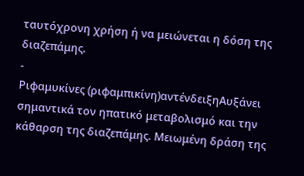ταυτόχρονη χρήση ή να μειώνεται η δόση της διαζεπάμης.
-
Ριφαμυκίνες (ριφαμπικίνη)αντένδειξηΑυξάνει σημαντικά τον ηπατικό μεταβολισμό και την κάθαρση της διαζεπάμης. Μειωμένη δράση της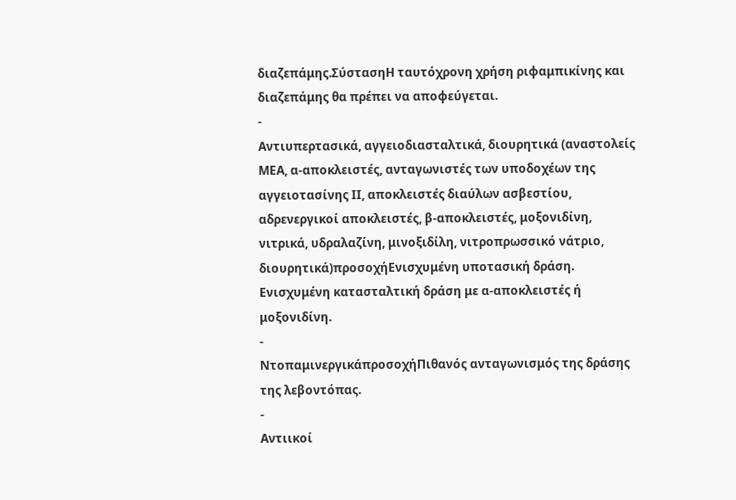διαζεπάμης.ΣύστασηΗ ταυτόχρονη χρήση ριφαμπικίνης και διαζεπάμης θα πρέπει να αποφεύγεται.
-
Αντιυπερτασικά, αγγειοδιασταλτικά, διουρητικά (αναστολείς ΜΕΑ, α-αποκλειστές, ανταγωνιστές των υποδοχέων της αγγειοτασίνης ΙΙ, αποκλειστές διαύλων ασβεστίου, αδρενεργικοί αποκλειστές, β-αποκλειστές, μοξονιδίνη, νιτρικά, υδραλαζίνη, μινοξιδίλη, νιτροπρωσσικό νάτριο, διουρητικά)προσοχήΕνισχυμένη υποτασική δράση. Ενισχυμένη κατασταλτική δράση με α-αποκλειστές ή μοξονιδίνη.
-
ΝτοπαμινεργικάπροσοχήΠιθανός ανταγωνισμός της δράσης της λεβοντόπας.
-
Αντιικοί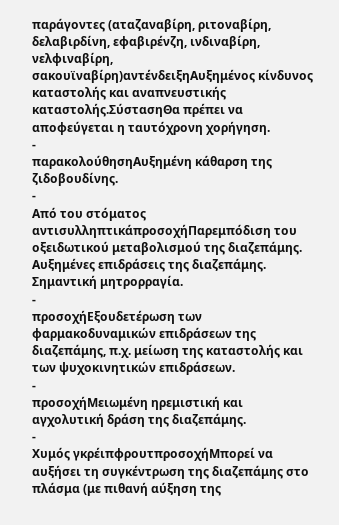παράγοντες (αταζαναβίρη, ριτοναβίρη, δελαβιρδίνη, εφαβιρένζη, ινδιναβίρη, νελφιναβίρη, σακουϊναβίρη)αντένδειξηΑυξημένος κίνδυνος καταστολής και αναπνευστικής καταστολής.ΣύστασηΘα πρέπει να αποφεύγεται η ταυτόχρονη χορήγηση.
-
παρακολούθησηΑυξημένη κάθαρση της ζιδοβουδίνης.
-
Από του στόματος αντισυλληπτικάπροσοχήΠαρεμπόδιση του οξειδωτικού μεταβολισμού της διαζεπάμης. Αυξημένες επιδράσεις της διαζεπάμης. Σημαντική μητρορραγία.
-
προσοχήΕξουδετέρωση των φαρμακοδυναμικών επιδράσεων της διαζεπάμης, π.χ. μείωση της καταστολής και των ψυχοκινητικών επιδράσεων.
-
προσοχήΜειωμένη ηρεμιστική και αγχολυτική δράση της διαζεπάμης.
-
Χυμός γκρέιπφρουτπροσοχήΜπορεί να αυξήσει τη συγκέντρωση της διαζεπάμης στο πλάσμα (με πιθανή αύξηση της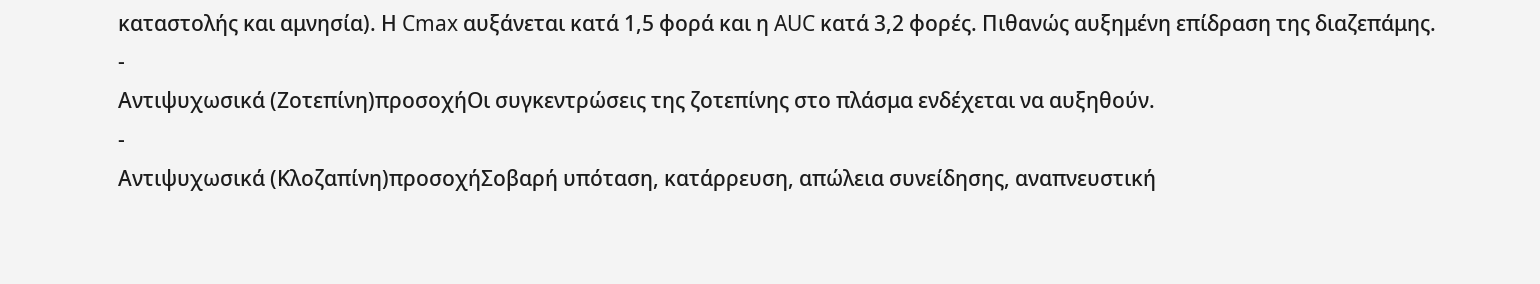καταστολής και αμνησία). Η Cmax αυξάνεται κατά 1,5 φορά και η AUC κατά 3,2 φορές. Πιθανώς αυξημένη επίδραση της διαζεπάμης.
-
Αντιψυχωσικά (Ζοτεπίνη)προσοχήΟι συγκεντρώσεις της ζοτεπίνης στο πλάσμα ενδέχεται να αυξηθούν.
-
Αντιψυχωσικά (Κλοζαπίνη)προσοχήΣοβαρή υπόταση, κατάρρευση, απώλεια συνείδησης, αναπνευστική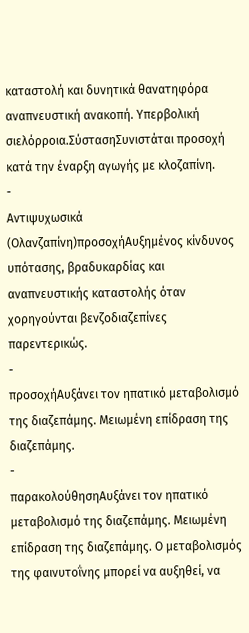καταστολή και δυνητικά θανατηφόρα αναπνευστική ανακοπή. Υπερβολική σιελόρροια.ΣύστασηΣυνιστάται προσοχή κατά την έναρξη αγωγής με κλοζαπίνη.
-
Αντιψυχωσικά (Ολανζαπίνη)προσοχήΑυξημένος κίνδυνος υπότασης, βραδυκαρδίας και αναπνευστικής καταστολής όταν χορηγούνται βενζοδιαζεπίνες παρεντερικώς.
-
προσοχήΑυξάνει τον ηπατικό μεταβολισμό της διαζεπάμης. Μειωμένη επίδραση της διαζεπάμης.
-
παρακολούθησηΑυξάνει τον ηπατικό μεταβολισμό της διαζεπάμης. Μειωμένη επίδραση της διαζεπάμης. Ο μεταβολισμός της φαινυτοΐνης μπορεί να αυξηθεί, να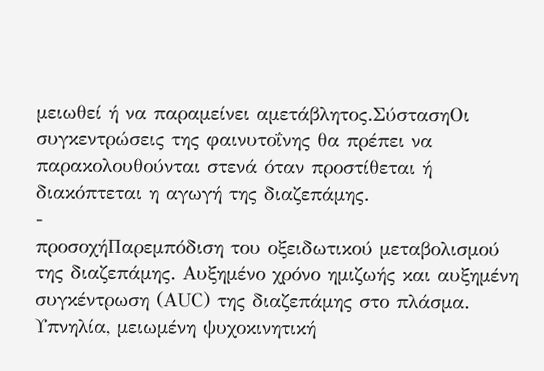μειωθεί ή να παραμείνει αμετάβλητος.ΣύστασηΟι συγκεντρώσεις της φαινυτοΐνης θα πρέπει να παρακολουθούνται στενά όταν προστίθεται ή διακόπτεται η αγωγή της διαζεπάμης.
-
προσοχήΠαρεμπόδιση του οξειδωτικού μεταβολισμού της διαζεπάμης. Αυξημένο χρόνο ημιζωής και αυξημένη συγκέντρωση (ΑUC) της διαζεπάμης στο πλάσμα. Υπνηλία, μειωμένη ψυχοκινητική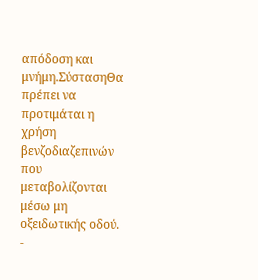απόδοση και μνήμη.ΣύστασηΘα πρέπει να προτιμάται η χρήση βενζοδιαζεπινών που μεταβολίζονται μέσω μη οξειδωτικής οδού.
-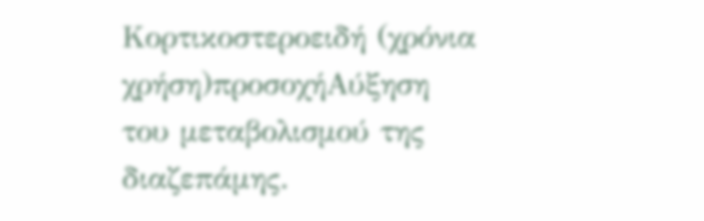Κορτικοστεροειδή (χρόνια χρήση)προσοχήΑύξηση του μεταβολισμού της διαζεπάμης.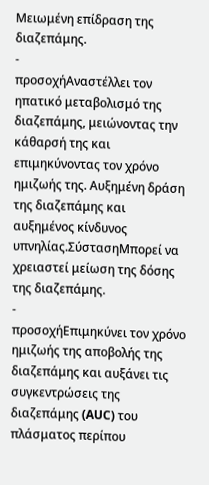Μειωμένη επίδραση της διαζεπάμης.
-
προσοχήΑναστέλλει τον ηπατικό μεταβολισμό της διαζεπάμης, μειώνοντας την κάθαρσή της και επιμηκύνοντας τον χρόνο ημιζωής της. Αυξημένη δράση της διαζεπάμης και αυξημένος κίνδυνος υπνηλίας.ΣύστασηΜπορεί να χρειαστεί μείωση της δόσης της διαζεπάμης.
-
προσοχήΕπιμηκύνει τον χρόνο ημιζωής της αποβολής της διαζεπάμης και αυξάνει τις συγκεντρώσεις της διαζεπάμης (AUC) του πλάσματος περίπου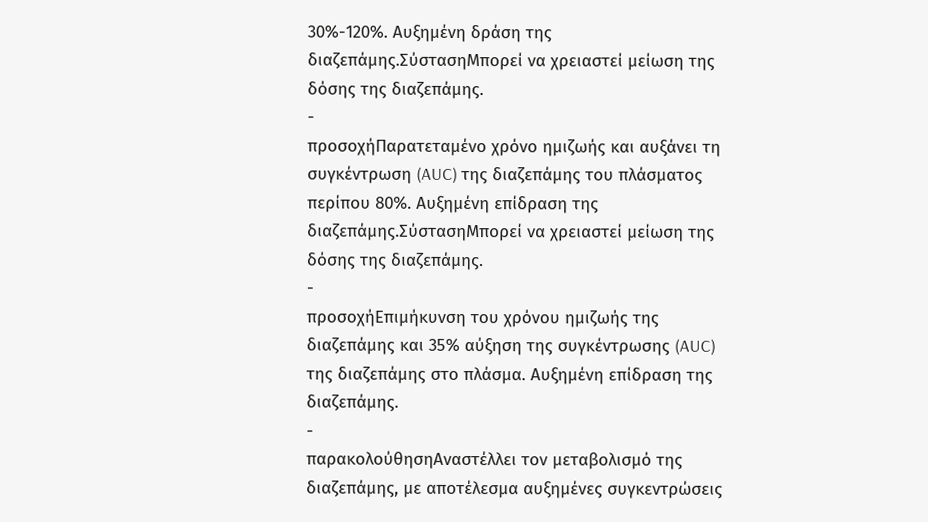30%-120%. Αυξημένη δράση της διαζεπάμης.ΣύστασηΜπορεί να χρειαστεί μείωση της δόσης της διαζεπάμης.
-
προσοχήΠαρατεταμένο χρόνο ημιζωής και αυξάνει τη συγκέντρωση (AUC) της διαζεπάμης του πλάσματος περίπου 80%. Αυξημένη επίδραση της διαζεπάμης.ΣύστασηΜπορεί να χρειαστεί μείωση της δόσης της διαζεπάμης.
-
προσοχήΕπιμήκυνση του χρόνου ημιζωής της διαζεπάμης και 35% αύξηση της συγκέντρωσης (AUC) της διαζεπάμης στο πλάσμα. Αυξημένη επίδραση της διαζεπάμης.
-
παρακολούθησηΑναστέλλει τον μεταβολισμό της διαζεπάμης, με αποτέλεσμα αυξημένες συγκεντρώσεις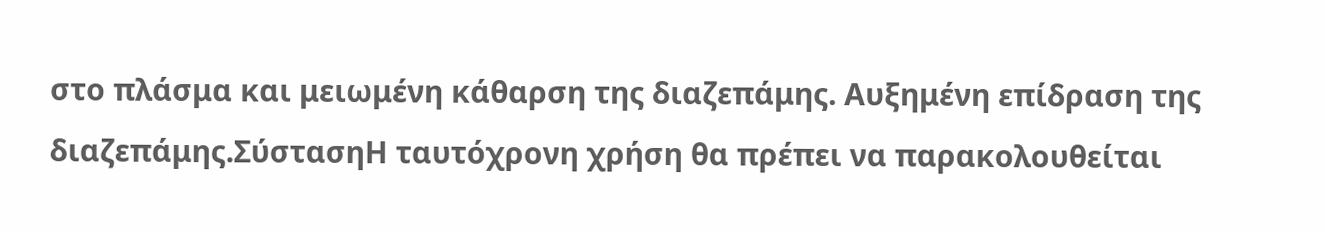στο πλάσμα και μειωμένη κάθαρση της διαζεπάμης. Αυξημένη επίδραση της διαζεπάμης.ΣύστασηΗ ταυτόχρονη χρήση θα πρέπει να παρακολουθείται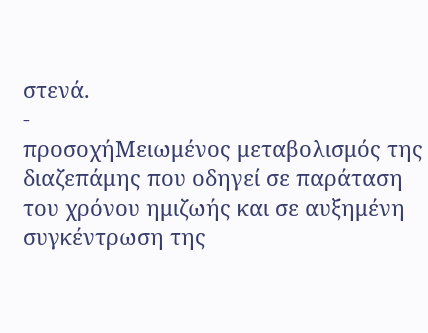στενά.
-
προσοχήΜειωμένος μεταβολισμός της διαζεπάμης που οδηγεί σε παράταση του χρόνου ημιζωής και σε αυξημένη συγκέντρωση της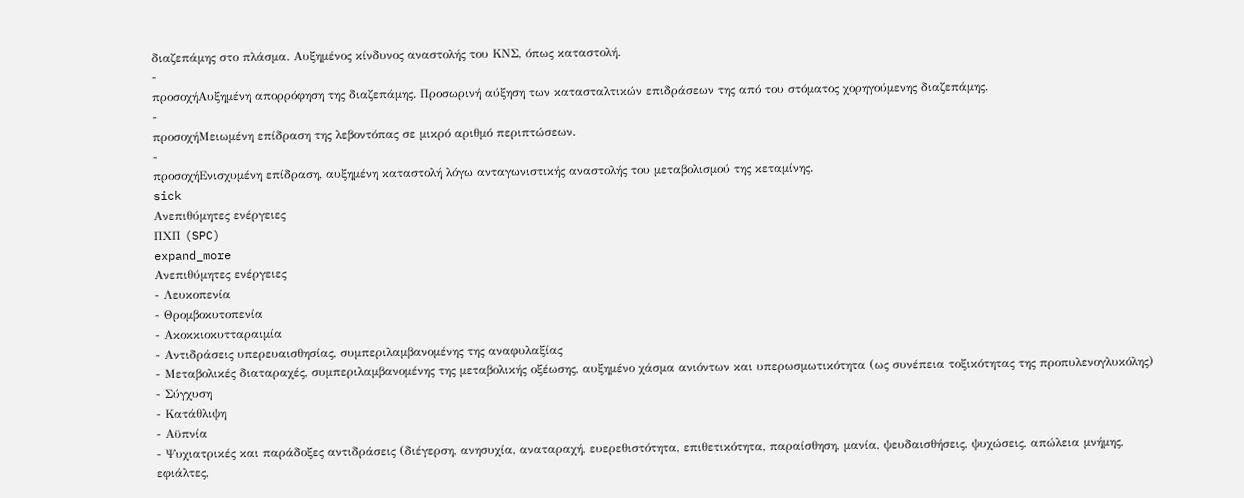διαζεπάμης στο πλάσμα. Αυξημένος κίνδυνος αναστολής του ΚΝΣ, όπως καταστολή.
-
προσοχήΑυξημένη απορρόφηση της διαζεπάμης. Προσωρινή αύξηση των κατασταλτικών επιδράσεων της από του στόματος χορηγούμενης διαζεπάμης.
-
προσοχήΜειωμένη επίδραση της λεβοντόπας σε μικρό αριθμό περιπτώσεων.
-
προσοχήΕνισχυμένη επίδραση, αυξημένη καταστολή λόγω ανταγωνιστικής αναστολής του μεταβολισμού της κεταμίνης.
sick
Ανεπιθύμητες ενέργειες
ΠΧΠ (SPC)
expand_more
Ανεπιθύμητες ενέργειες
- Λευκοπενία
- Θρομβοκυτοπενία
- Ακοκκιοκυτταραιμία
- Αντιδράσεις υπερευαισθησίας, συμπεριλαμβανομένης της αναφυλαξίας
- Μεταβολικές διαταραχές, συμπεριλαμβανομένης της μεταβολικής οξέωσης, αυξημένο χάσμα ανιόντων και υπερωσμωτικότητα (ως συνέπεια τοξικότητας της προπυλενογλυκόλης)
- Σύγχυση
- Κατάθλιψη
- Αϋπνία
- Ψυχιατρικές και παράδοξες αντιδράσεις (διέγερση, ανησυχία, αναταραχή, ευερεθιστότητα, επιθετικότητα, παραίσθηση, μανία, ψευδαισθήσεις, ψυχώσεις, απώλεια μνήμης, εφιάλτες,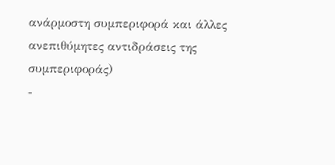ανάρμοστη συμπεριφορά και άλλες ανεπιθύμητες αντιδράσεις της συμπεριφοράς)
-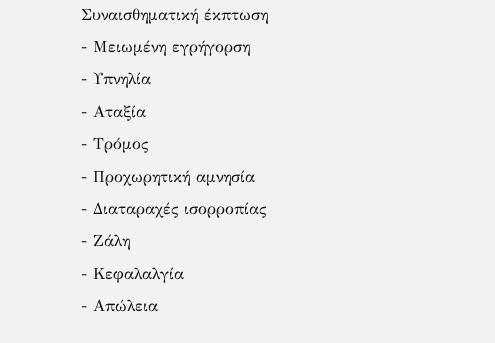Συναισθηματική έκπτωση
- Μειωμένη εγρήγορση
- Υπνηλία
- Αταξία
- Τρόμος
- Προχωρητική αμνησία
- Διαταραχές ισορροπίας
- Ζάλη
- Κεφαλαλγία
- Απώλεια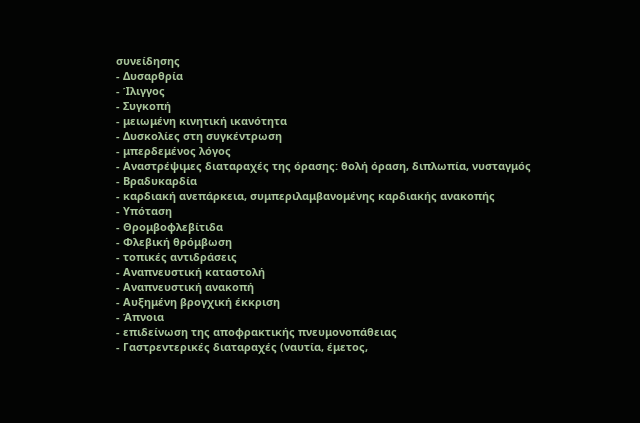συνείδησης
- Δυσαρθρία
- Ίλιγγος
- Συγκοπή
- μειωμένη κινητική ικανότητα
- Δυσκολίες στη συγκέντρωση
- μπερδεμένος λόγος
- Αναστρέψιμες διαταραχές της όρασης: θολή όραση, διπλωπία, νυσταγμός
- Βραδυκαρδία
- καρδιακή ανεπάρκεια, συμπεριλαμβανομένης καρδιακής ανακοπής
- Υπόταση
- Θρομβοφλεβίτιδα
- Φλεβική θρόμβωση
- τοπικές αντιδράσεις
- Αναπνευστική καταστολή
- Αναπνευστική ανακοπή
- Αυξημένη βρογχική έκκριση
- Άπνοια
- επιδείνωση της αποφρακτικής πνευμονοπάθειας
- Γαστρεντερικές διαταραχές (ναυτία, έμετος,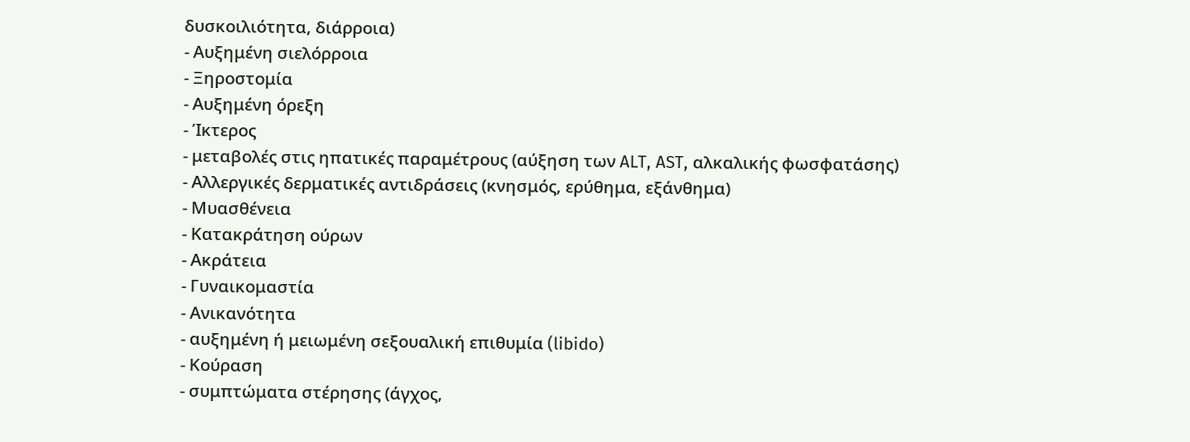δυσκοιλιότητα, διάρροια)
- Αυξημένη σιελόρροια
- Ξηροστομία
- Αυξημένη όρεξη
- Ίκτερος
- μεταβολές στις ηπατικές παραμέτρους (αύξηση των ALT, AST, αλκαλικής φωσφατάσης)
- Αλλεργικές δερματικές αντιδράσεις (κνησμός, ερύθημα, εξάνθημα)
- Μυασθένεια
- Κατακράτηση ούρων
- Ακράτεια
- Γυναικομαστία
- Ανικανότητα
- αυξημένη ή μειωμένη σεξουαλική επιθυμία (libido)
- Κούραση
- συμπτώματα στέρησης (άγχος,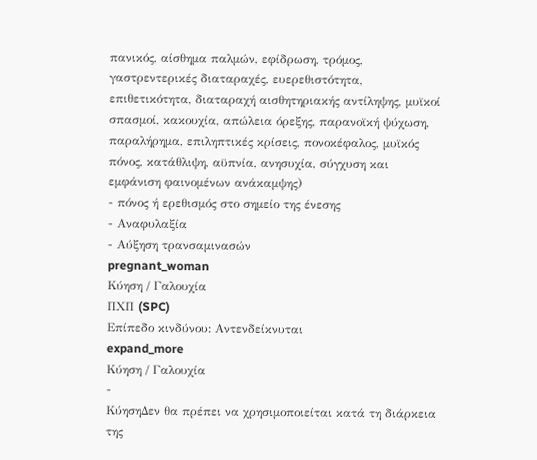πανικός, αίσθημα παλμών, εφίδρωση, τρόμος, γαστρεντερικές διαταραχές, ευερεθιστότητα, επιθετικότητα, διαταραχή αισθητηριακής αντίληψης, μυϊκοί σπασμοί, κακουχία, απώλεια όρεξης, παρανοϊκή ψύχωση, παραλήρημα, επιληπτικές κρίσεις, πονοκέφαλος, μυϊκός πόνος, κατάθλιψη, αϋπνία, ανησυχία, σύγχυση και εμφάνιση φαινομένων ανάκαμψης)
- πόνος ή ερεθισμός στο σημείο της ένεσης
- Αναφυλαξία
- Αύξηση τρανσαμινασών
pregnant_woman
Κύηση / Γαλουχία
ΠΧΠ (SPC)
Επίπεδο κινδύνου: Αντενδείκνυται
expand_more
Κύηση / Γαλουχία
-
ΚύησηΔεν θα πρέπει να χρησιμοποιείται κατά τη διάρκεια της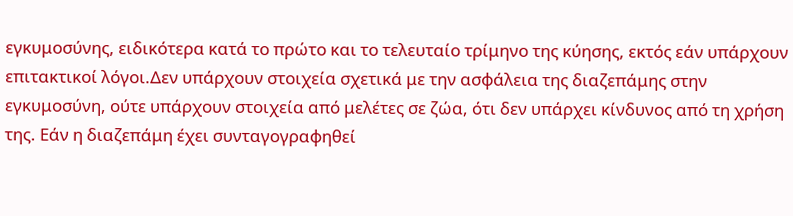εγκυμοσύνης, ειδικότερα κατά το πρώτο και το τελευταίο τρίμηνο της κύησης, εκτός εάν υπάρχουν επιτακτικοί λόγοι.Δεν υπάρχουν στοιχεία σχετικά με την ασφάλεια της διαζεπάμης στην εγκυμοσύνη, ούτε υπάρχουν στοιχεία από μελέτες σε ζώα, ότι δεν υπάρχει κίνδυνος από τη χρήση της. Εάν η διαζεπάμη έχει συνταγογραφηθεί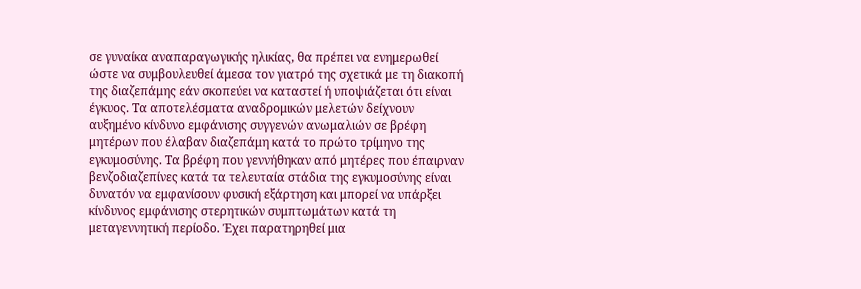σε γυναίκα αναπαραγωγικής ηλικίας, θα πρέπει να ενημερωθεί ώστε να συμβουλευθεί άμεσα τον γιατρό της σχετικά με τη διακοπή της διαζεπάμης εάν σκοπεύει να καταστεί ή υποψιάζεται ότι είναι έγκυος. Τα αποτελέσματα αναδρομικών μελετών δείχνουν αυξημένο κίνδυνο εμφάνισης συγγενών ανωμαλιών σε βρέφη μητέρων που έλαβαν διαζεπάμη κατά το πρώτο τρίμηνο της εγκυμοσύνης. Τα βρέφη που γεννήθηκαν από μητέρες που έπαιρναν βενζοδιαζεπίνες κατά τα τελευταία στάδια της εγκυμοσύνης είναι δυνατόν να εμφανίσουν φυσική εξάρτηση και μπορεί να υπάρξει κίνδυνος εμφάνισης στερητικών συμπτωμάτων κατά τη μεταγεννητική περίοδο. Έχει παρατηρηθεί μια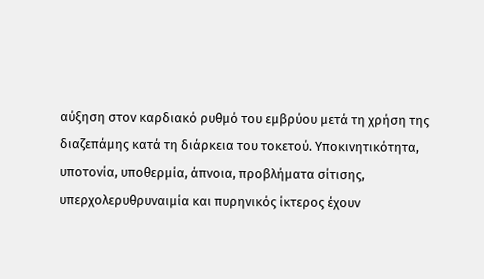αύξηση στον καρδιακό ρυθμό του εμβρύου μετά τη χρήση της διαζεπάμης κατά τη διάρκεια του τοκετού. Υποκινητικότητα, υποτονία, υποθερμία, άπνοια, προβλήματα σίτισης, υπερχολερυθρυναιμία και πυρηνικός ίκτερος έχουν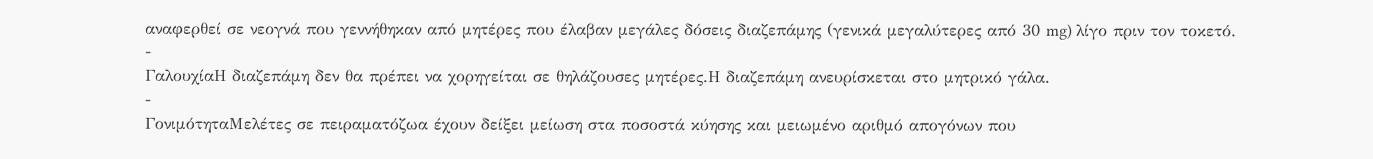αναφερθεί σε νεογνά που γεννήθηκαν από μητέρες που έλαβαν μεγάλες δόσεις διαζεπάμης (γενικά μεγαλύτερες από 30 mg) λίγο πριν τον τοκετό.
-
ΓαλουχίαΗ διαζεπάμη δεν θα πρέπει να χορηγείται σε θηλάζουσες μητέρες.Η διαζεπάμη ανευρίσκεται στο μητρικό γάλα.
-
ΓονιμότηταΜελέτες σε πειραματόζωα έχουν δείξει μείωση στα ποσοστά κύησης και μειωμένο αριθμό απογόνων που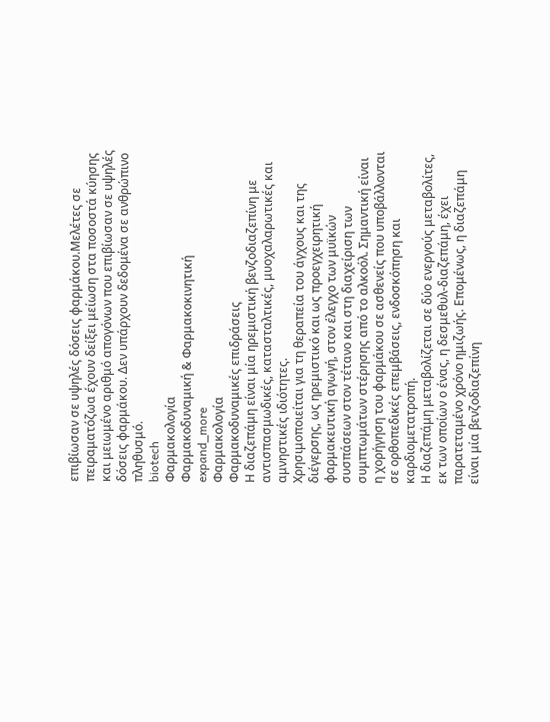επιβίωσαν σε υψηλές δόσεις φαρμάκου.Μελέτες σε πειραματόζωα έχουν δείξει μείωση στα ποσοστά κύησης και μειωμένο αριθμό απογόνων που επιβίωσαν σε υψηλές δόσεις φαρμάκου. Δεν υπάρχουν δεδομένα σε ανθρώπινο πληθυσμό.
biotech
Φαρμακολογία
Φαρμακοδυναμική & Φαρμακοκινητική
expand_more
Φαρμακολογία
Φαρμακοδυναμικές επιδράσεις
Η διαζεπάμη είναι μία ηρεμιστική βενζοδιαζεπίνη με αντισπασμωδικές, κατασταλτικές, μυοχαλαρωτικές και αμνηστικές ιδιότητες.
Χρησιμοποιείται για τη θεραπεία του άγχους και της διέγερσης, ως ηρεμιστικό και ως προεγχειρητική φαρμακευτική αγωγή, στον έλεγχο των μυϊκών συσπάσεων στον τέτανο και στη διαχείριση των συμπτωμάτων στέρησης από το αλκοόλ. Σημαντική είναι η χορήγηση του φαρμάκου σε ασθενείς που υποβάλλονται σε ορθοπεδικές επεμβάσεις, ενδοσκόπηση και καρδιομετατροπή.
Η διαζεπάμη μεταβολίζεται σε δύο ενεργούς μεταβολίτες, εκ των οποίων ο ένας, η δεσμεθυλ-διαζεπάμη, έχει παρατεταμένο χρόνο ημιζωής. Επομένως, η διαζεπάμη είναι μία βενζοδιαζεπίνη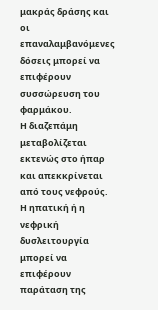μακράς δράσης και οι επαναλαμβανόμενες δόσεις μπορεί να επιφέρουν συσσώρευση του φαρμάκου.
Η διαζεπάμη μεταβολίζεται εκτενώς στο ήπαρ και απεκκρίνεται από τους νεφρούς. Η ηπατική ή η νεφρική δυσλειτουργία μπορεί να επιφέρουν παράταση της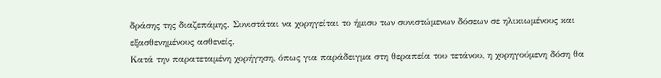δράσης της διαζεπάμης. Συνιστάται να χορηγείται το ήμισυ των συνιστώμενων δόσεων σε ηλικιωμένους και εξασθενημένους ασθενείς.
Κατά την παρατεταμένη χορήγηση, όπως για παράδειγμα στη θεραπεία του τετάνου, η χορηγούμενη δόση θα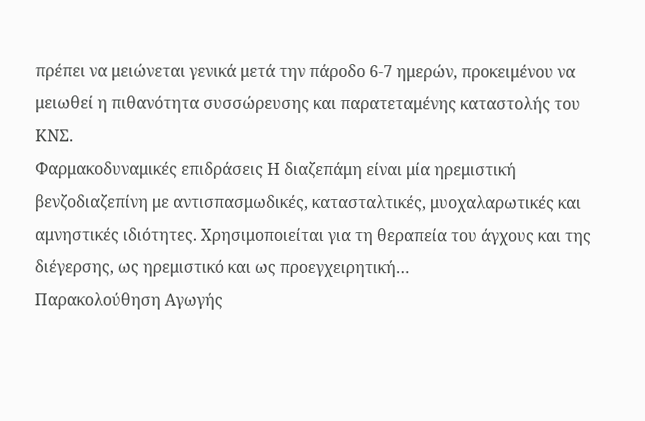πρέπει να μειώνεται γενικά μετά την πάροδο 6-7 ημερών, προκειμένου να μειωθεί η πιθανότητα συσσώρευσης και παρατεταμένης καταστολής του ΚΝΣ.
Φαρμακοδυναμικές επιδράσεις Η διαζεπάμη είναι μία ηρεμιστική βενζοδιαζεπίνη με αντισπασμωδικές, κατασταλτικές, μυοχαλαρωτικές και αμνηστικές ιδιότητες. Χρησιμοποιείται για τη θεραπεία του άγχους και της διέγερσης, ως ηρεμιστικό και ως προεγχειρητική…
Παρακολούθηση Αγωγής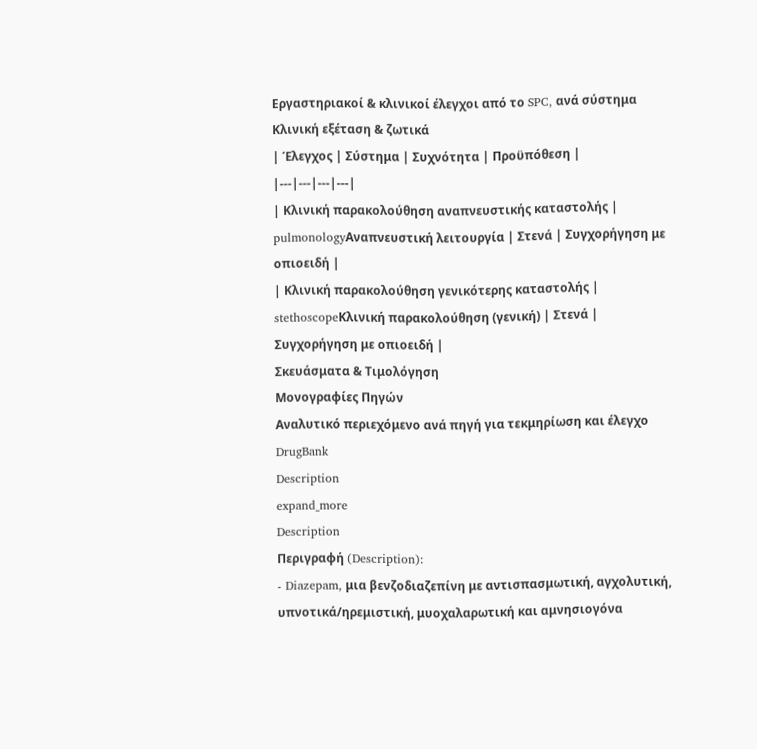Εργαστηριακοί & κλινικοί έλεγχοι από το SPC, ανά σύστημα
Κλινική εξέταση & ζωτικά
| Έλεγχος | Σύστημα | Συχνότητα | Προϋπόθεση |
|---|---|---|---|
| Κλινική παρακολούθηση αναπνευστικής καταστολής | pulmonologyΑναπνευστική λειτουργία | Στενά | Συγχορήγηση με οπιοειδή |
| Κλινική παρακολούθηση γενικότερης καταστολής | stethoscopeΚλινική παρακολούθηση (γενική) | Στενά | Συγχορήγηση με οπιοειδή |
Σκευάσματα & Τιμολόγηση
Μονογραφίες Πηγών
Αναλυτικό περιεχόμενο ανά πηγή για τεκμηρίωση και έλεγχο
DrugBank
Description
expand_more
Description
Περιγραφή (Description):
- Diazepam, μια βενζοδιαζεπίνη με αντισπασμωτική, αγχολυτική, υπνοτικά/ηρεμιστική, μυοχαλαρωτική και αμνησιογόνα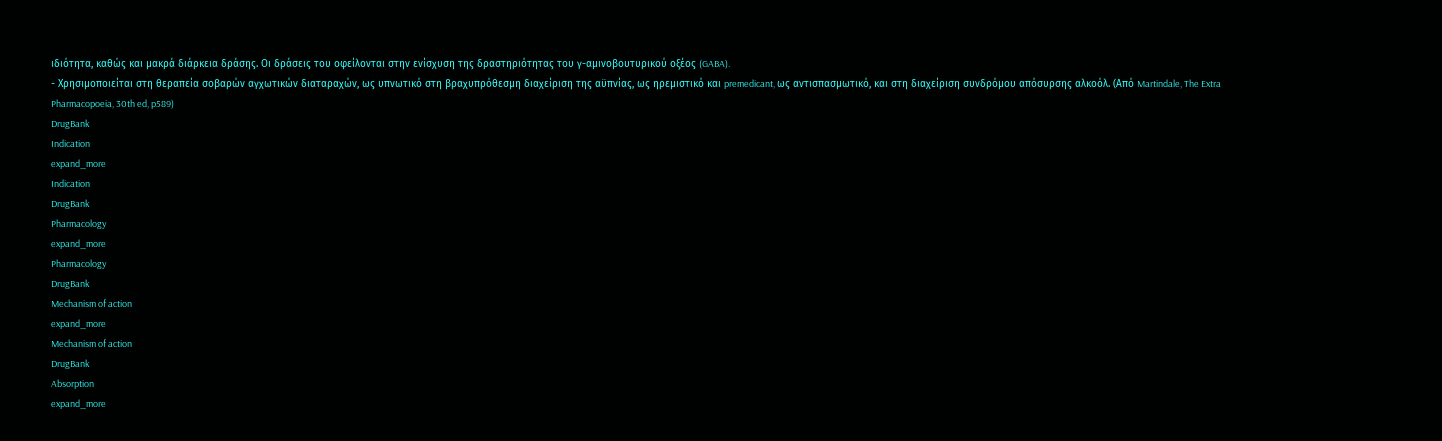ιδιότητα, καθώς και μακρά διάρκεια δράσης. Οι δράσεις του οφείλονται στην ενίσχυση της δραστηριότητας του γ-αμινoβουτυρικού οξέος (GABA).
- Χρησιμοποιείται στη θεραπεία σοβαρών αγχωτικών διαταραχών, ως υπνωτικό στη βραχυπρόθεσμη διαχείριση της αϋπνίας, ως ηρεμιστικό και premedicant, ως αντισπασμωτικό, και στη διαχείριση συνδρόμου απόσυρσης αλκοόλ. (Από Martindale, The Extra Pharmacopoeia, 30th ed, p589)
DrugBank
Indication
expand_more
Indication
DrugBank
Pharmacology
expand_more
Pharmacology
DrugBank
Mechanism of action
expand_more
Mechanism of action
DrugBank
Absorption
expand_more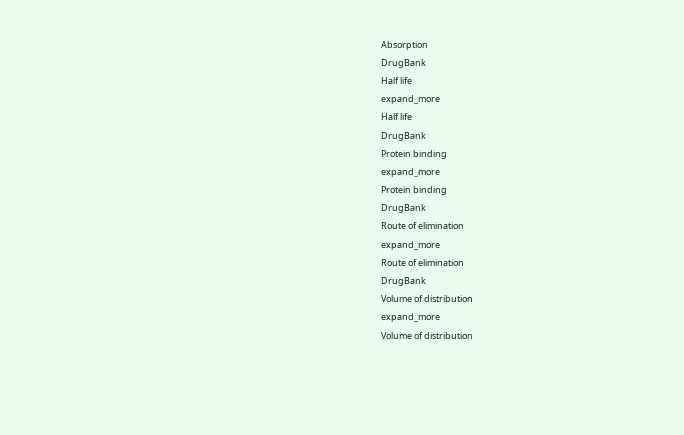Absorption
DrugBank
Half life
expand_more
Half life
DrugBank
Protein binding
expand_more
Protein binding
DrugBank
Route of elimination
expand_more
Route of elimination
DrugBank
Volume of distribution
expand_more
Volume of distribution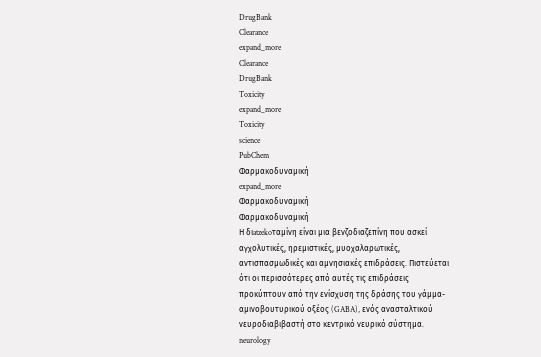DrugBank
Clearance
expand_more
Clearance
DrugBank
Toxicity
expand_more
Toxicity
science
PubChem
Φαρμακοδυναμική
expand_more
Φαρμακοδυναμική
Φαρμακοδυναμική
Η διatzekoταμίνη είναι μια βενζοδιαζεπίνη που ασκεί αγχολυτικές, ηρεμιστικές, μυοχαλαρωτικές, αντισπασμωδικές και αμνησιακές επιδράσεις. Πιστεύεται ότι οι περισσότερες από αυτές τις επιδράσεις προκύπτουν από την ενίσχυση της δράσης του γάμμα-αμινοβουτυρικού οξέος (GABA), ενός ανασταλτικού νευροδιαβιβαστή στο κεντρικό νευρικό σύστημα.
neurology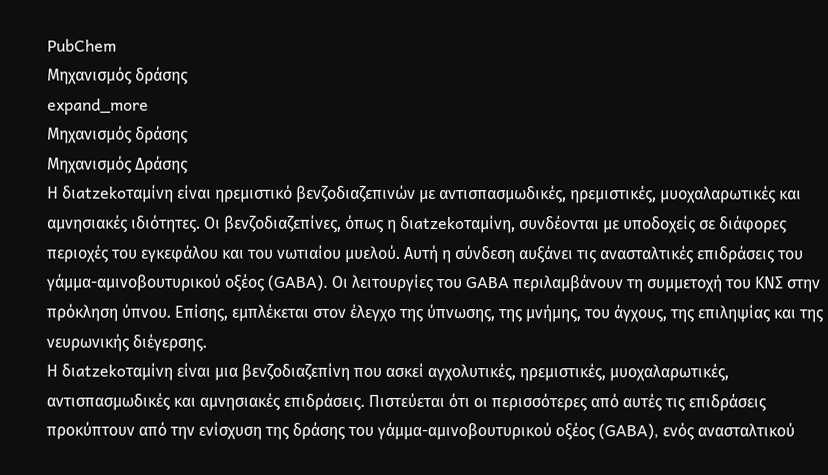PubChem
Μηχανισμός δράσης
expand_more
Μηχανισμός δράσης
Μηχανισμός Δράσης
Η διatzekoταμίνη είναι ηρεμιστικό βενζοδιαζεπινών με αντισπασμωδικές, ηρεμιστικές, μυοχαλαρωτικές και αμνησιακές ιδιότητες. Οι βενζοδιαζεπίνες, όπως η διatzekoταμίνη, συνδέονται με υποδοχείς σε διάφορες περιοχές του εγκεφάλου και του νωτιαίου μυελού. Αυτή η σύνδεση αυξάνει τις ανασταλτικές επιδράσεις του γάμμα-αμινοβουτυρικού οξέος (GABA). Οι λειτουργίες του GABA περιλαμβάνουν τη συμμετοχή του ΚΝΣ στην πρόκληση ύπνου. Επίσης, εμπλέκεται στον έλεγχο της ύπνωσης, της μνήμης, του άγχους, της επιληψίας και της νευρωνικής διέγερσης.
Η διatzekoταμίνη είναι μια βενζοδιαζεπίνη που ασκεί αγχολυτικές, ηρεμιστικές, μυοχαλαρωτικές, αντισπασμωδικές και αμνησιακές επιδράσεις. Πιστεύεται ότι οι περισσότερες από αυτές τις επιδράσεις προκύπτουν από την ενίσχυση της δράσης του γάμμα-αμινοβουτυρικού οξέος (GABA), ενός ανασταλτικού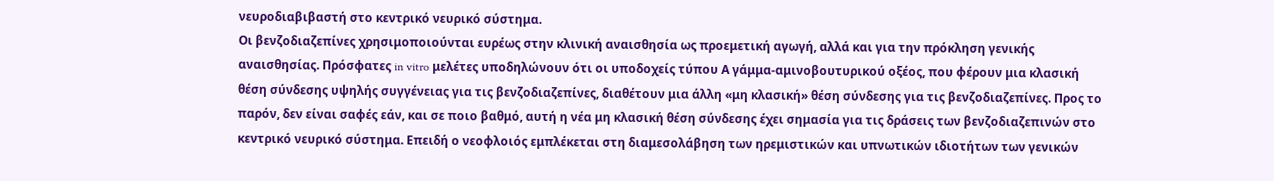νευροδιαβιβαστή στο κεντρικό νευρικό σύστημα.
Οι βενζοδιαζεπίνες χρησιμοποιούνται ευρέως στην κλινική αναισθησία ως προεμετική αγωγή, αλλά και για την πρόκληση γενικής αναισθησίας. Πρόσφατες in vitro μελέτες υποδηλώνουν ότι οι υποδοχείς τύπου Α γάμμα-αμινοβουτυρικού οξέος, που φέρουν μια κλασική θέση σύνδεσης υψηλής συγγένειας για τις βενζοδιαζεπίνες, διαθέτουν μια άλλη «μη κλασική» θέση σύνδεσης για τις βενζοδιαζεπίνες. Προς το παρόν, δεν είναι σαφές εάν, και σε ποιο βαθμό, αυτή η νέα μη κλασική θέση σύνδεσης έχει σημασία για τις δράσεις των βενζοδιαζεπινών στο κεντρικό νευρικό σύστημα. Επειδή ο νεοφλοιός εμπλέκεται στη διαμεσολάβηση των ηρεμιστικών και υπνωτικών ιδιοτήτων των γενικών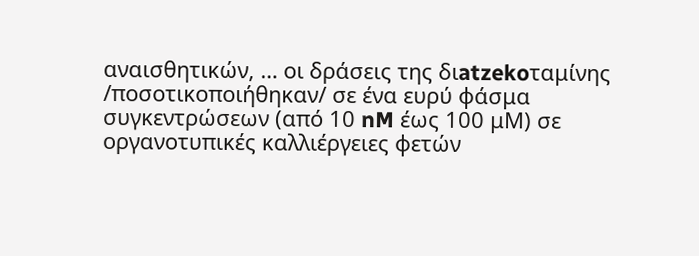αναισθητικών, … οι δράσεις της διatzekoταμίνης /ποσοτικοποιήθηκαν/ σε ένα ευρύ φάσμα συγκεντρώσεων (από 10 nM έως 100 μM) σε οργανοτυπικές καλλιέργειες φετών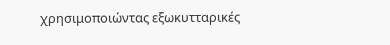χρησιμοποιώντας εξωκυτταρικές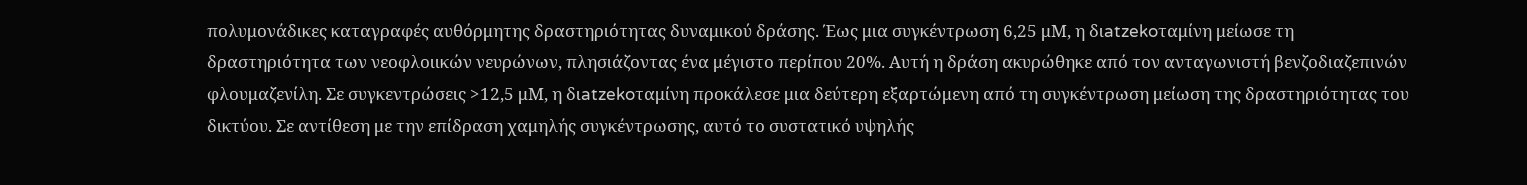πολυμονάδικες καταγραφές αυθόρμητης δραστηριότητας δυναμικού δράσης. Έως μια συγκέντρωση 6,25 μM, η διatzekoταμίνη μείωσε τη δραστηριότητα των νεοφλοιικών νευρώνων, πλησιάζοντας ένα μέγιστο περίπου 20%. Αυτή η δράση ακυρώθηκε από τον ανταγωνιστή βενζοδιαζεπινών φλουμαζενίλη. Σε συγκεντρώσεις >12,5 μM, η διatzekoταμίνη προκάλεσε μια δεύτερη εξαρτώμενη από τη συγκέντρωση μείωση της δραστηριότητας του δικτύου. Σε αντίθεση με την επίδραση χαμηλής συγκέντρωσης, αυτό το συστατικό υψηλής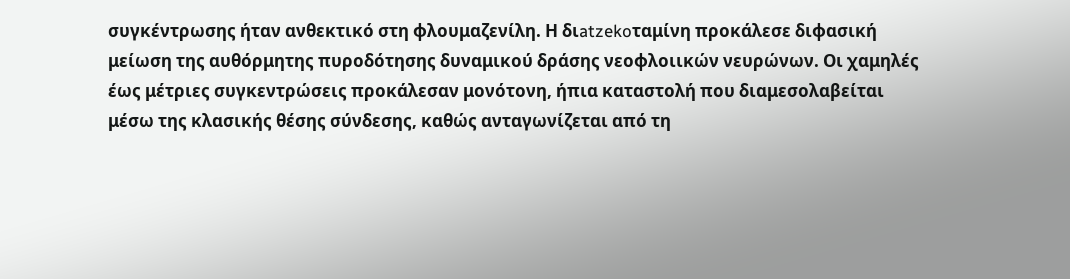συγκέντρωσης ήταν ανθεκτικό στη φλουμαζενίλη. Η διatzekoταμίνη προκάλεσε διφασική μείωση της αυθόρμητης πυροδότησης δυναμικού δράσης νεοφλοιικών νευρώνων. Οι χαμηλές έως μέτριες συγκεντρώσεις προκάλεσαν μονότονη, ήπια καταστολή που διαμεσολαβείται μέσω της κλασικής θέσης σύνδεσης, καθώς ανταγωνίζεται από τη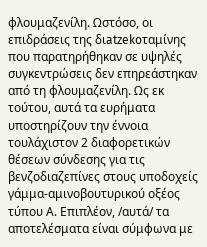φλουμαζενίλη. Ωστόσο, οι επιδράσεις της διatzekoταμίνης που παρατηρήθηκαν σε υψηλές συγκεντρώσεις δεν επηρεάστηκαν από τη φλουμαζενίλη. Ως εκ τούτου, αυτά τα ευρήματα υποστηρίζουν την έννοια τουλάχιστον 2 διαφορετικών θέσεων σύνδεσης για τις βενζοδιαζεπίνες στους υποδοχείς γάμμα-αμινοβουτυρικού οξέος τύπου Α. Επιπλέον, /αυτά/ τα αποτελέσματα είναι σύμφωνα με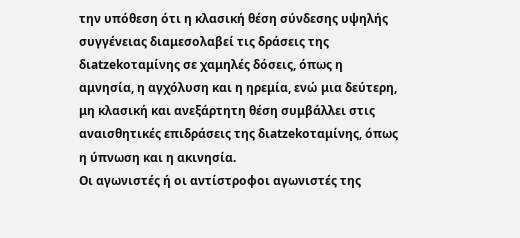την υπόθεση ότι η κλασική θέση σύνδεσης υψηλής συγγένειας διαμεσολαβεί τις δράσεις της διatzekoταμίνης σε χαμηλές δόσεις, όπως η αμνησία, η αγχόλυση και η ηρεμία, ενώ μια δεύτερη, μη κλασική και ανεξάρτητη θέση συμβάλλει στις αναισθητικές επιδράσεις της διatzekoταμίνης, όπως η ύπνωση και η ακινησία.
Οι αγωνιστές ή οι αντίστροφοι αγωνιστές της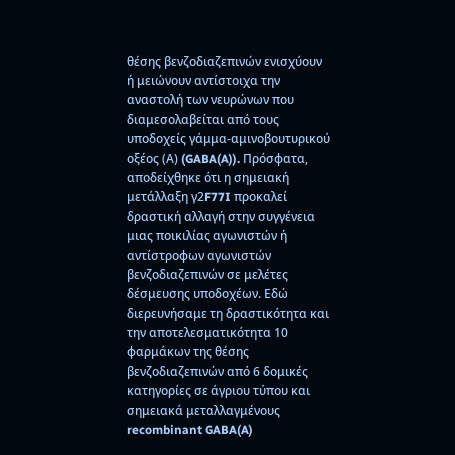θέσης βενζοδιαζεπινών ενισχύουν ή μειώνουν αντίστοιχα την αναστολή των νευρώνων που διαμεσολαβείται από τους υποδοχείς γάμμα-αμινοβουτυρικού οξέος (Α) (GABA(A)). Πρόσφατα, αποδείχθηκε ότι η σημειακή μετάλλαξη γ2F77I προκαλεί δραστική αλλαγή στην συγγένεια μιας ποικιλίας αγωνιστών ή αντίστροφων αγωνιστών βενζοδιαζεπινών σε μελέτες δέσμευσης υποδοχέων. Εδώ διερευνήσαμε τη δραστικότητα και την αποτελεσματικότητα 10 φαρμάκων της θέσης βενζοδιαζεπινών από 6 δομικές κατηγορίες σε άγριου τύπου και σημειακά μεταλλαγμένους recombinant GABA(A)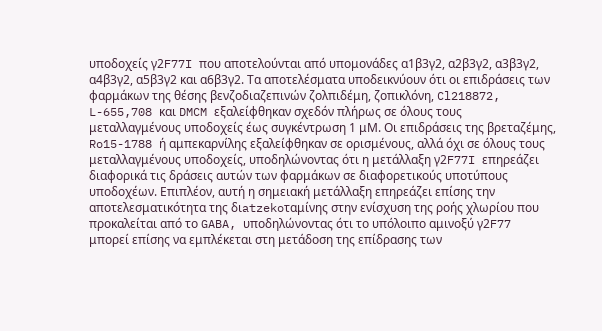υποδοχείς γ2F77I που αποτελούνται από υπομονάδες α1β3γ2, α2β3γ2, α3β3γ2, α4β3γ2, α5β3γ2 και α6β3γ2. Τα αποτελέσματα υποδεικνύουν ότι οι επιδράσεις των φαρμάκων της θέσης βενζοδιαζεπινών ζολπιδέμη, ζοπικλόνη, Cl218872, L-655,708 και DMCM εξαλείφθηκαν σχεδόν πλήρως σε όλους τους μεταλλαγμένους υποδοχείς έως συγκέντρωση 1 μM. Οι επιδράσεις της βρεταζέμης, Ro15-1788 ή αμπεκαρνίλης εξαλείφθηκαν σε ορισμένους, αλλά όχι σε όλους τους μεταλλαγμένους υποδοχείς, υποδηλώνοντας ότι η μετάλλαξη γ2F77I επηρεάζει διαφορικά τις δράσεις αυτών των φαρμάκων σε διαφορετικούς υποτύπους υποδοχέων. Επιπλέον, αυτή η σημειακή μετάλλαξη επηρεάζει επίσης την αποτελεσματικότητα της διatzekoταμίνης στην ενίσχυση της ροής χλωρίου που προκαλείται από το GABA, υποδηλώνοντας ότι το υπόλοιπο αμινοξύ γ2F77 μπορεί επίσης να εμπλέκεται στη μετάδοση της επίδρασης των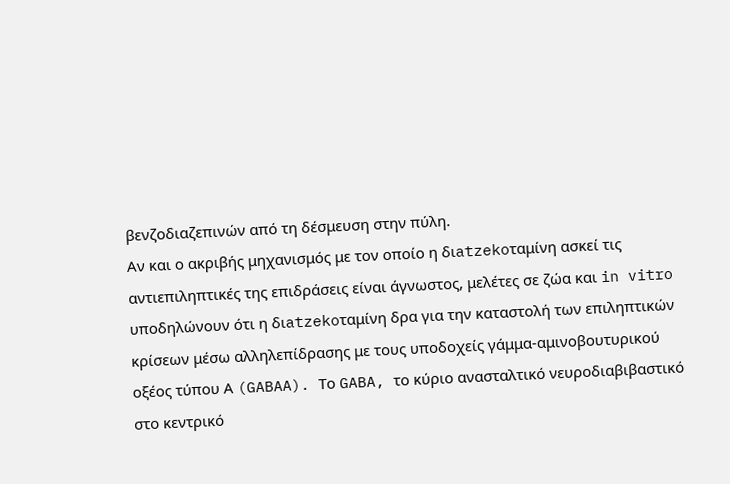βενζοδιαζεπινών από τη δέσμευση στην πύλη.
Αν και ο ακριβής μηχανισμός με τον οποίο η διatzekoταμίνη ασκεί τις αντιεπιληπτικές της επιδράσεις είναι άγνωστος, μελέτες σε ζώα και in vitro υποδηλώνουν ότι η διatzekoταμίνη δρα για την καταστολή των επιληπτικών κρίσεων μέσω αλληλεπίδρασης με τους υποδοχείς γάμμα-αμινοβουτυρικού οξέος τύπου Α (GABAA). Το GABA, το κύριο ανασταλτικό νευροδιαβιβαστικό στο κεντρικό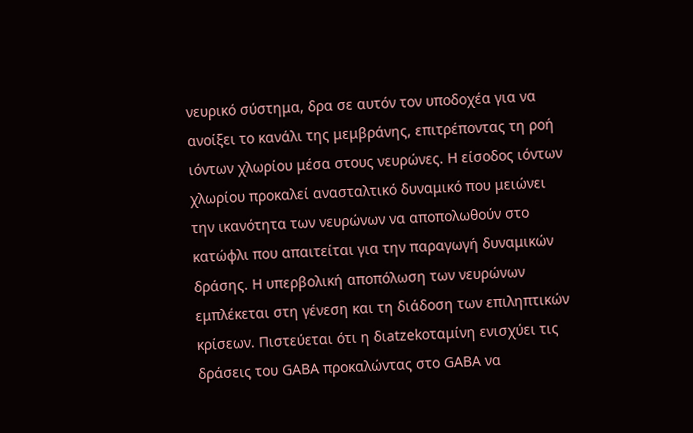νευρικό σύστημα, δρα σε αυτόν τον υποδοχέα για να ανοίξει το κανάλι της μεμβράνης, επιτρέποντας τη ροή ιόντων χλωρίου μέσα στους νευρώνες. Η είσοδος ιόντων χλωρίου προκαλεί ανασταλτικό δυναμικό που μειώνει την ικανότητα των νευρώνων να αποπολωθούν στο κατώφλι που απαιτείται για την παραγωγή δυναμικών δράσης. Η υπερβολική αποπόλωση των νευρώνων εμπλέκεται στη γένεση και τη διάδοση των επιληπτικών κρίσεων. Πιστεύεται ότι η διatzekoταμίνη ενισχύει τις δράσεις του GABA προκαλώντας στο GABA να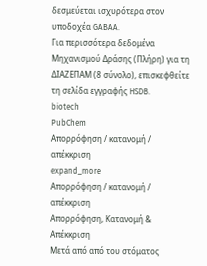δεσμεύεται ισχυρότερα στον υποδοχέα GABAA.
Για περισσότερα δεδομένα Μηχανισμού Δράσης (Πλήρη) για τη ΔΙΑΖΕΠΑΜ (8 σύνολο), επισκεφθείτε τη σελίδα εγγραφής HSDB.
biotech
PubChem
Απορρόφηση / κατανομή / απέκκριση
expand_more
Απορρόφηση / κατανομή / απέκκριση
Απορρόφηση, Κατανομή & Απέκκριση
Μετά από από του στόματος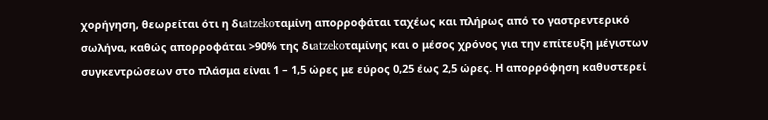χορήγηση, θεωρείται ότι η διatzekoταμίνη απορροφάται ταχέως και πλήρως από το γαστρεντερικό σωλήνα, καθώς απορροφάται >90% της διatzekoταμίνης και ο μέσος χρόνος για την επίτευξη μέγιστων συγκεντρώσεων στο πλάσμα είναι 1 – 1,5 ώρες με εύρος 0,25 έως 2,5 ώρες. Η απορρόφηση καθυστερεί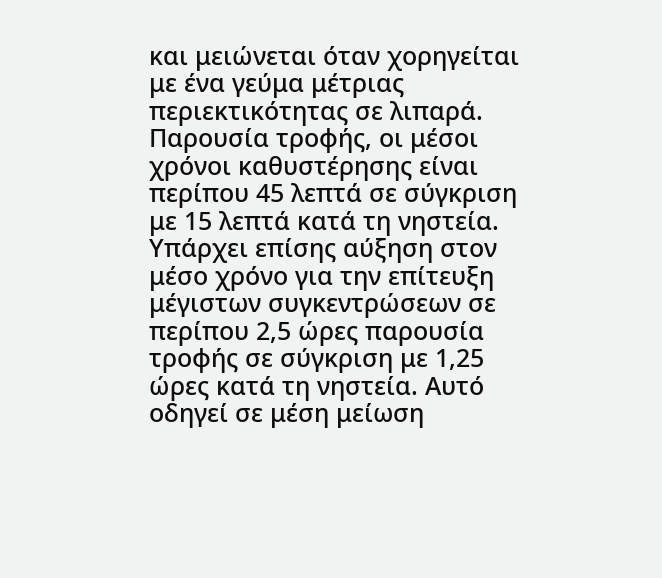και μειώνεται όταν χορηγείται με ένα γεύμα μέτριας περιεκτικότητας σε λιπαρά. Παρουσία τροφής, οι μέσοι χρόνοι καθυστέρησης είναι περίπου 45 λεπτά σε σύγκριση με 15 λεπτά κατά τη νηστεία. Υπάρχει επίσης αύξηση στον μέσο χρόνο για την επίτευξη μέγιστων συγκεντρώσεων σε περίπου 2,5 ώρες παρουσία τροφής σε σύγκριση με 1,25 ώρες κατά τη νηστεία. Αυτό οδηγεί σε μέση μείωση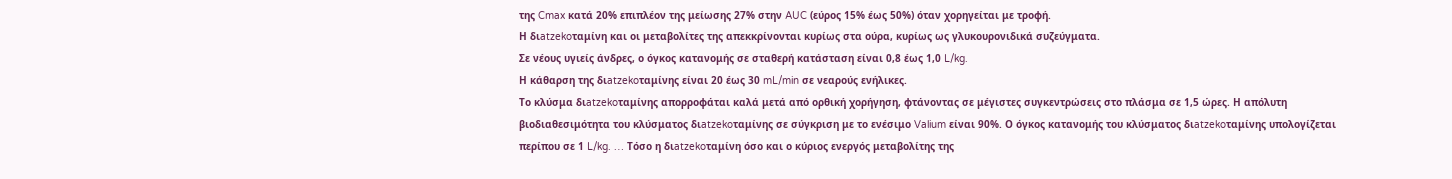της Cmax κατά 20% επιπλέον της μείωσης 27% στην AUC (εύρος 15% έως 50%) όταν χορηγείται με τροφή.
Η διatzekoταμίνη και οι μεταβολίτες της απεκκρίνονται κυρίως στα ούρα, κυρίως ως γλυκουρονιδικά συζεύγματα.
Σε νέους υγιείς άνδρες, ο όγκος κατανομής σε σταθερή κατάσταση είναι 0,8 έως 1,0 L/kg.
Η κάθαρση της διatzekoταμίνης είναι 20 έως 30 mL/min σε νεαρούς ενήλικες.
Το κλύσμα διatzekoταμίνης απορροφάται καλά μετά από ορθική χορήγηση, φτάνοντας σε μέγιστες συγκεντρώσεις στο πλάσμα σε 1,5 ώρες. Η απόλυτη βιοδιαθεσιμότητα του κλύσματος διatzekoταμίνης σε σύγκριση με το ενέσιμο Valium είναι 90%. Ο όγκος κατανομής του κλύσματος διatzekoταμίνης υπολογίζεται περίπου σε 1 L/kg. … Τόσο η διatzekoταμίνη όσο και ο κύριος ενεργός μεταβολίτης της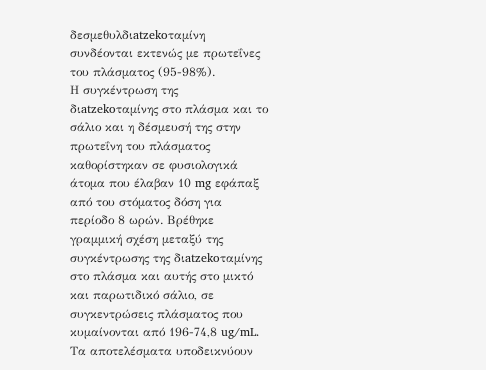δεσμεθυλδιatzekoταμίνη συνδέονται εκτενώς με πρωτεΐνες του πλάσματος (95-98%).
Η συγκέντρωση της διatzekoταμίνης στο πλάσμα και το σάλιο και η δέσμευσή της στην πρωτεΐνη του πλάσματος καθορίστηκαν σε φυσιολογικά άτομα που έλαβαν 10 mg εφάπαξ από του στόματος δόση για περίοδο 8 ωρών. Βρέθηκε γραμμική σχέση μεταξύ της συγκέντρωσης της διatzekoταμίνης στο πλάσμα και αυτής στο μικτό και παρωτιδικό σάλιο, σε συγκεντρώσεις πλάσματος που κυμαίνονται από 196-74,8 ug/mL. Τα αποτελέσματα υποδεικνύουν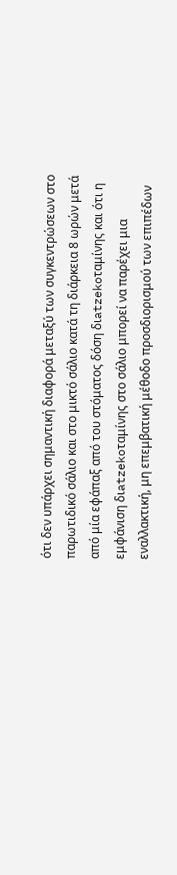ότι δεν υπάρχει σημαντική διαφορά μεταξύ των συγκεντρώσεων στο παρωτιδικό σάλιο και στο μικτό σάλιο κατά τη διάρκεια 8 ωρών μετά από μία εφάπαξ από του στόματος δόση διatzekoταμίνης και ότι η εμφάνιση διatzekoταμίνης στο σάλιο μπορεί να παρέχει μια εναλλακτική, μη επεμβατική μέθοδο προσδιορισμού των επιπέδων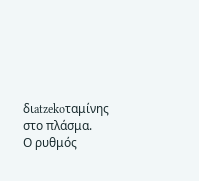διatzekoταμίνης στο πλάσμα.
Ο ρυθμός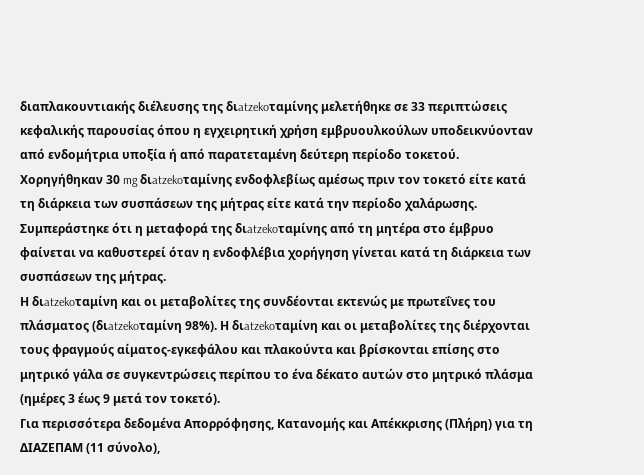διαπλακουντιακής διέλευσης της διatzekoταμίνης μελετήθηκε σε 33 περιπτώσεις κεφαλικής παρουσίας όπου η εγχειρητική χρήση εμβρυουλκούλων υποδεικνύονταν από ενδομήτρια υποξία ή από παρατεταμένη δεύτερη περίοδο τοκετού. Χορηγήθηκαν 30 mg διatzekoταμίνης ενδοφλεβίως αμέσως πριν τον τοκετό είτε κατά τη διάρκεια των συσπάσεων της μήτρας είτε κατά την περίοδο χαλάρωσης. Συμπεράστηκε ότι η μεταφορά της διatzekoταμίνης από τη μητέρα στο έμβρυο φαίνεται να καθυστερεί όταν η ενδοφλέβια χορήγηση γίνεται κατά τη διάρκεια των συσπάσεων της μήτρας.
Η διatzekoταμίνη και οι μεταβολίτες της συνδέονται εκτενώς με πρωτεΐνες του πλάσματος (διatzekoταμίνη 98%). Η διatzekoταμίνη και οι μεταβολίτες της διέρχονται τους φραγμούς αίματος-εγκεφάλου και πλακούντα και βρίσκονται επίσης στο μητρικό γάλα σε συγκεντρώσεις περίπου το ένα δέκατο αυτών στο μητρικό πλάσμα (ημέρες 3 έως 9 μετά τον τοκετό).
Για περισσότερα δεδομένα Απορρόφησης, Κατανομής και Απέκκρισης (Πλήρη) για τη ΔΙΑΖΕΠΑΜ (11 σύνολο),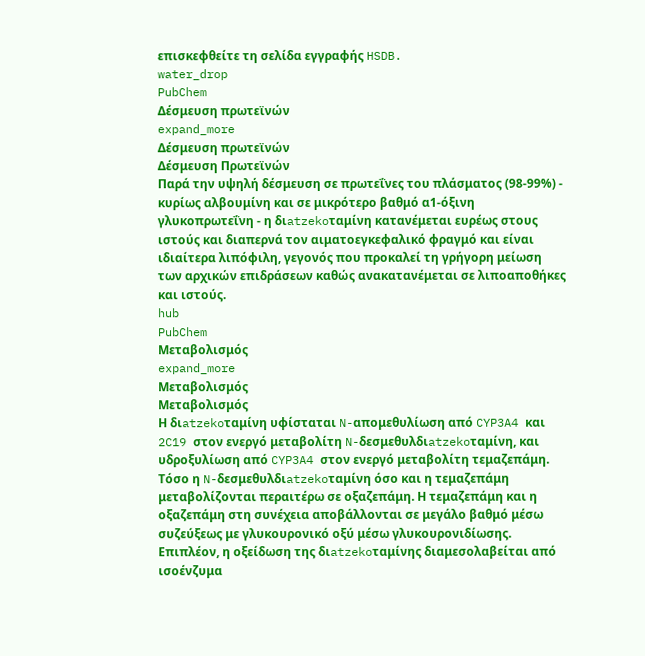επισκεφθείτε τη σελίδα εγγραφής HSDB.
water_drop
PubChem
Δέσμευση πρωτεϊνών
expand_more
Δέσμευση πρωτεϊνών
Δέσμευση Πρωτεϊνών
Παρά την υψηλή δέσμευση σε πρωτεΐνες του πλάσματος (98-99%) - κυρίως αλβουμίνη και σε μικρότερο βαθμό α1-όξινη γλυκοπρωτεΐνη - η διatzekoταμίνη κατανέμεται ευρέως στους ιστούς και διαπερνά τον αιματοεγκεφαλικό φραγμό και είναι ιδιαίτερα λιπόφιλη, γεγονός που προκαλεί τη γρήγορη μείωση των αρχικών επιδράσεων καθώς ανακατανέμεται σε λιποαποθήκες και ιστούς.
hub
PubChem
Μεταβολισμός
expand_more
Μεταβολισμός
Μεταβολισμός
Η διatzekoταμίνη υφίσταται N-απoμεθυλίωση από CYP3A4 και 2C19 στον ενεργό μεταβολίτη N-δεσμεθυλδιatzekoταμίνη, και υδροξυλίωση από CYP3A4 στον ενεργό μεταβολίτη τεμαζεπάμη. Τόσο η N-δεσμεθυλδιatzekoταμίνη όσο και η τεμαζεπάμη μεταβολίζονται περαιτέρω σε οξαζεπάμη. Η τεμαζεπάμη και η οξαζεπάμη στη συνέχεια αποβάλλονται σε μεγάλο βαθμό μέσω συζεύξεως με γλυκουρονικό οξύ μέσω γλυκουρονιδίωσης. Επιπλέον, η οξείδωση της διatzekoταμίνης διαμεσολαβείται από ισοένζυμα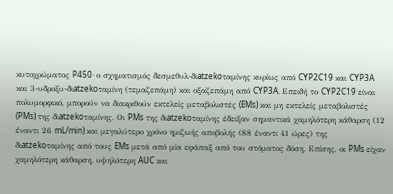κυτοχρώματος P450· ο σχηματισμός δεσμεθυλ-διatzekoταμίνης κυρίως από CYP2C19 και CYP3A και 3-υδροξυ-διatzekoταμίνη (τεμαζεπάμη) και οξαζεπάμη από CYP3A. Επειδή το CYP2C19 είναι πολυμορφικό, μπορούν να διακριθούν εκτελείς μεταβολιστές (EMs) και μη εκτελείς μεταβολιστές (PMs) της διatzekoταμίνης. Οι PMs της διatzekoταμίνης έδειξαν σημαντικά χαμηλότερη κάθαρση (12 έναντι 26 mL/min) και μεγαλύτερο χρόνο ημιζωής αποβολής (88 έναντι 41 ώρες) της διatzekoταμίνης από τους EMs μετά από μία εφάπαξ από του στόματος δόση. Επίσης, οι PMs είχαν χαμηλότερη κάθαρση, υψηλότερη AUC και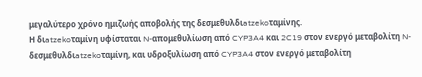μεγαλύτερο χρόνο ημιζωής αποβολής της δεσμεθυλδιatzekoταμίνης.
Η διatzekoταμίνη υφίσταται N-απoμεθυλίωση από CYP3A4 και 2C19 στον ενεργό μεταβολίτη N-δεσμεθυλδιatzekoταμίνη, και υδροξυλίωση από CYP3A4 στον ενεργό μεταβολίτη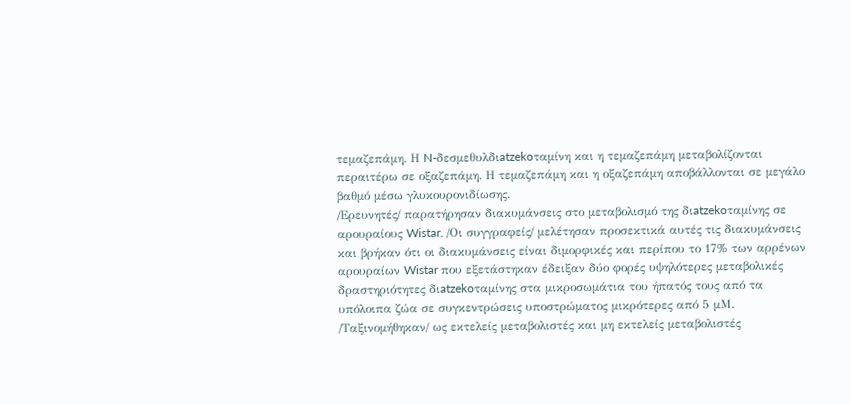τεμαζεπάμη. Η N-δεσμεθυλδιatzekoταμίνη και η τεμαζεπάμη μεταβολίζονται περαιτέρω σε οξαζεπάμη. Η τεμαζεπάμη και η οξαζεπάμη αποβάλλονται σε μεγάλο βαθμό μέσω γλυκουρονιδίωσης.
/Ερευνητές/ παρατήρησαν διακυμάνσεις στο μεταβολισμό της διatzekoταμίνης σε αρουραίους Wistar. /Οι συγγραφείς/ μελέτησαν προσεκτικά αυτές τις διακυμάνσεις και βρήκαν ότι οι διακυμάνσεις είναι διμορφικές και περίπου το 17% των αρρένων αρουραίων Wistar που εξετάστηκαν έδειξαν δύο φορές υψηλότερες μεταβολικές δραστηριότητες διatzekoταμίνης στα μικροσωμάτια του ήπατός τους από τα υπόλοιπα ζώα σε συγκεντρώσεις υποστρώματος μικρότερες από 5 μM. /Ταξινομήθηκαν/ ως εκτελείς μεταβολιστές και μη εκτελείς μεταβολιστές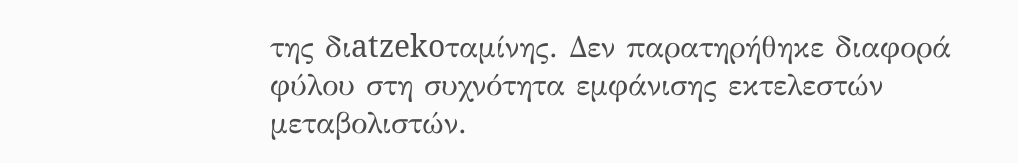της διatzekoταμίνης. Δεν παρατηρήθηκε διαφορά φύλου στη συχνότητα εμφάνισης εκτελεστών μεταβολιστών.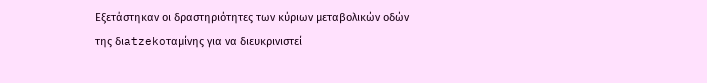Εξετάστηκαν οι δραστηριότητες των κύριων μεταβολικών οδών της διatzekoταμίνης για να διευκρινιστεί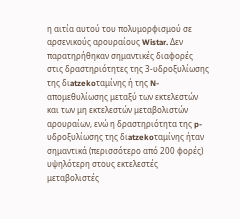η αιτία αυτού του πολυμορφισμού σε αρσενικούς αρουραίους Wistar. Δεν παρατηρήθηκαν σημαντικές διαφορές στις δραστηριότητες της 3-υδροξυλίωσης της διatzekoταμίνης ή της N-απομεθυλίωσης μεταξύ των εκτελεστών και των μη εκτελεστών μεταβολιστών αρουραίων, ενώ η δραστηριότητα της p-υδροξυλίωσης της διatzekoταμίνης ήταν σημαντικά (περισσότερο από 200 φορές) υψηλότερη στους εκτελεστές μεταβολιστές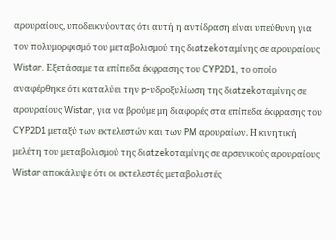αρουραίους, υποδεικνύοντας ότι αυτή η αντίδραση είναι υπεύθυνη για τον πολυμορφισμό του μεταβολισμού της διatzekoταμίνης σε αρουραίους Wistar. Εξετάσαμε τα επίπεδα έκφρασης του CYP2D1, το οποίο αναφέρθηκε ότι καταλύει την p-υδροξυλίωση της διatzekoταμίνης σε αρουραίους Wistar, για να βρούμε μη διαφορές στα επίπεδα έκφρασης του CYP2D1 μεταξύ των εκτελεστών και των PM αρουραίων. Η κινητική μελέτη του μεταβολισμού της διatzekoταμίνης σε αρσενικούς αρουραίους Wistar αποκάλυψε ότι οι εκτελεστές μεταβολιστές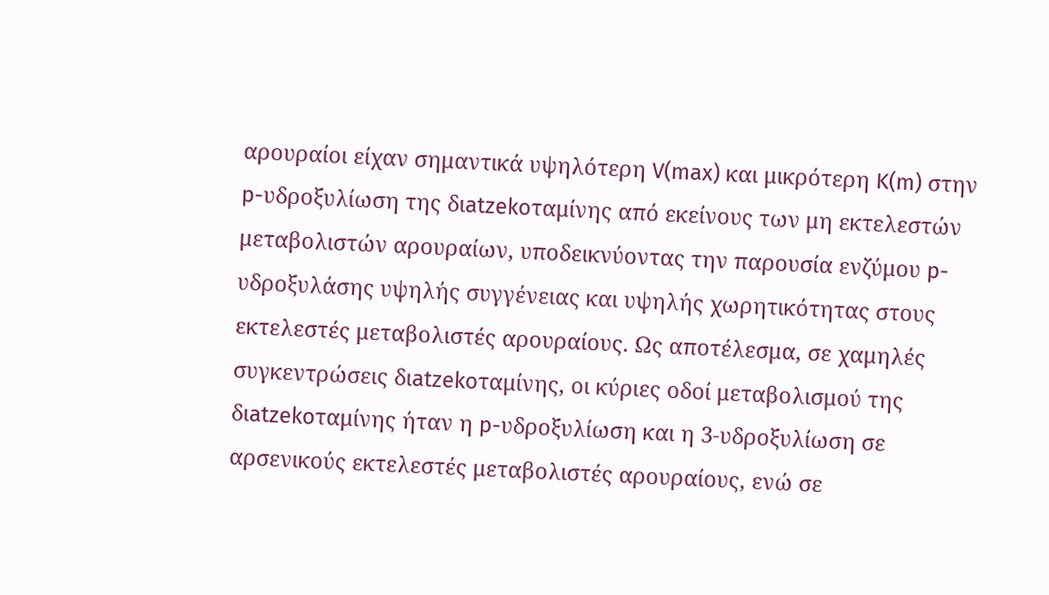αρουραίοι είχαν σημαντικά υψηλότερη V(max) και μικρότερη K(m) στην p-υδροξυλίωση της διatzekoταμίνης από εκείνους των μη εκτελεστών μεταβολιστών αρουραίων, υποδεικνύοντας την παρουσία ενζύμου p-υδροξυλάσης υψηλής συγγένειας και υψηλής χωρητικότητας στους εκτελεστές μεταβολιστές αρουραίους. Ως αποτέλεσμα, σε χαμηλές συγκεντρώσεις διatzekoταμίνης, οι κύριες οδοί μεταβολισμού της διatzekoταμίνης ήταν η p-υδροξυλίωση και η 3-υδροξυλίωση σε αρσενικούς εκτελεστές μεταβολιστές αρουραίους, ενώ σε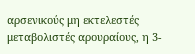αρσενικούς μη εκτελεστές μεταβολιστές αρουραίους, η 3-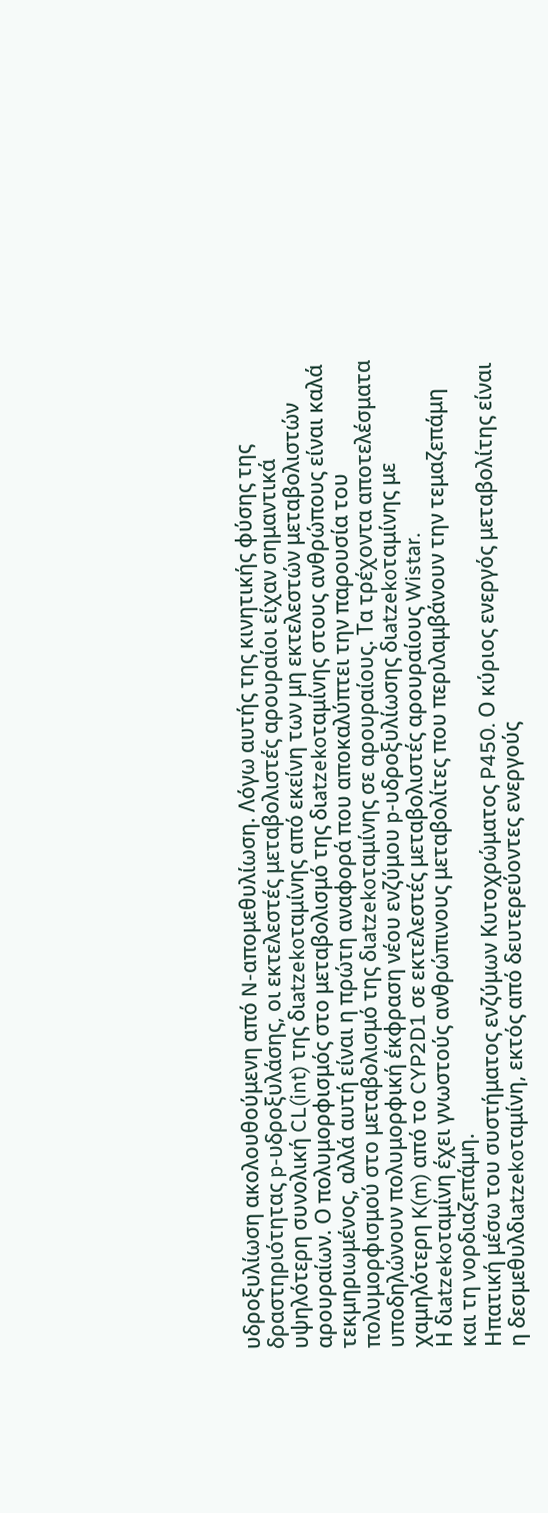υδροξυλίωση ακολουθούμενη από N-απομεθυλίωση. Λόγω αυτής της κινητικής φύσης της δραστηριότητας p-υδροξυλάσης, οι εκτελεστές μεταβολιστές αρουραίοι είχαν σημαντικά υψηλότερη συνολική CL(int) της διatzekoταμίνης από εκείνη των μη εκτελεστών μεταβολιστών αρουραίων. Ο πολυμορφισμός στο μεταβολισμό της διatzekoταμίνης στους ανθρώπους είναι καλά τεκμηριωμένος, αλλά αυτή είναι η πρώτη αναφορά που αποκαλύπτει την παρουσία του πολυμορφισμού στο μεταβολισμό της διatzekoταμίνης σε αρουραίους. Τα τρέχοντα αποτελέσματα υποδηλώνουν πολυμορφική έκφραση νέου ενζύμου p-υδροξυλίωσης διatzekoταμίνης με χαμηλότερη K(m) από το CYP2D1 σε εκτελεστές μεταβολιστές αρουραίους Wistar.
Η διatzekoταμίνη έχει γνωστούς ανθρώπινους μεταβολίτες που περιλαμβάνουν την τεμαζεπάμη και τη νορδιαζεπάμη.
Ηπατική μέσω του συστήματος ενζύμων Κυτοχρώματος P450. Ο κύριος ενεργός μεταβολίτης είναι η δεσμεθυλδιatzekoταμίνη, εκτός από δευτερεύοντες ενεργούς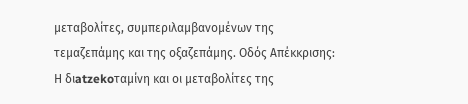μεταβολίτες, συμπεριλαμβανομένων της τεμαζεπάμης και της οξαζεπάμης. Οδός Απέκκρισης: Η διatzekoταμίνη και οι μεταβολίτες της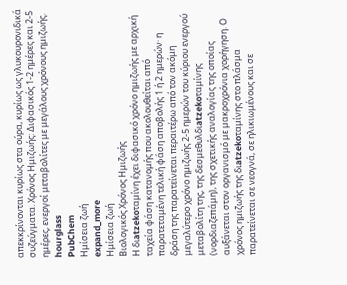απεκκρίνονται κυρίως στα ούρα, κυρίως ως γλυκουρονιδικά συζεύγματα. Χρόνος Ημιζωής: Διφασικός 1-2 ημέρες και 2-5 ημέρες, ενεργοί μεταβολίτες με μεγάλους χρόνους ημιζωής.
hourglass
PubChem
Ημίσεια ζωή
expand_more
Ημίσεια ζωή
Βιολογικός Χρόνος Ημιζωής
Η διatzekoταμίνη έχει διφασικό χρόνο ημιζωής με αρχική ταχεία φάση κατανομής που ακολουθείται από παρατεταμένη τελική φάση αποβολής 1 ή 2 ημερών· η δράση της παρατείνεται περαιτέρω από τον ακόμη μεγαλύτερο χρόνο ημιζωής 2-5 ημερών του κύριου ενεργού μεταβολίτη της, της δεσμεθυλδιatzekoταμίνης (νορδιαζεπάμη), της σχετικής αναλογίας της οποίας αυξάνεται στον οργανισμό με μακροχρόνια χορήγηση. Ο χρόνος ημιζωής της διatzekoταμίνης στο πλάσμα παρατείνεται σε νεογνά, σε ηλικιωμένους και σε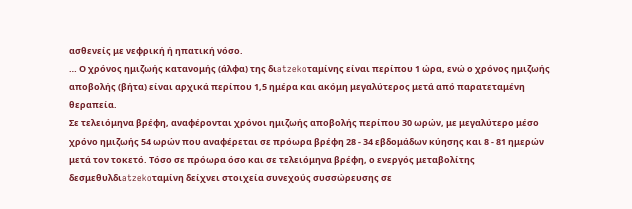ασθενείς με νεφρική ή ηπατική νόσο.
… Ο χρόνος ημιζωής κατανομής (άλφα) της διatzekoταμίνης είναι περίπου 1 ώρα, ενώ ο χρόνος ημιζωής αποβολής (βήτα) είναι αρχικά περίπου 1,5 ημέρα και ακόμη μεγαλύτερος μετά από παρατεταμένη θεραπεία.
Σε τελειόμηνα βρέφη, αναφέρονται χρόνοι ημιζωής αποβολής περίπου 30 ωρών, με μεγαλύτερο μέσο χρόνο ημιζωής 54 ωρών που αναφέρεται σε πρόωρα βρέφη 28 - 34 εβδομάδων κύησης και 8 - 81 ημερών μετά τον τοκετό. Τόσο σε πρόωρα όσο και σε τελειόμηνα βρέφη, ο ενεργός μεταβολίτης δεσμεθυλδιatzekoταμίνη δείχνει στοιχεία συνεχούς συσσώρευσης σε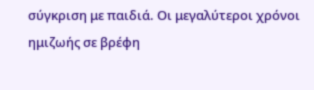σύγκριση με παιδιά. Οι μεγαλύτεροι χρόνοι ημιζωής σε βρέφη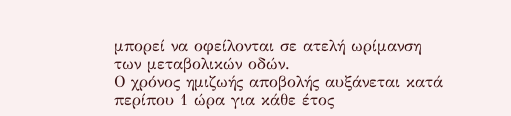μπορεί να οφείλονται σε ατελή ωρίμανση των μεταβολικών οδών.
Ο χρόνος ημιζωής αποβολής αυξάνεται κατά περίπου 1 ώρα για κάθε έτος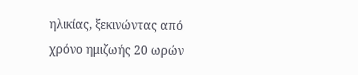ηλικίας, ξεκινώντας από χρόνο ημιζωής 20 ωρών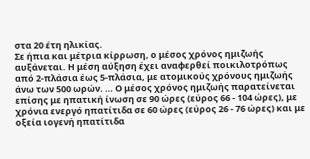στα 20 έτη ηλικίας.
Σε ήπια και μέτρια κίρρωση, ο μέσος χρόνος ημιζωής αυξάνεται. Η μέση αύξηση έχει αναφερθεί ποικιλοτρόπως από 2-πλάσια έως 5-πλάσια, με ατομικούς χρόνους ημιζωής άνω των 500 ωρών. … Ο μέσος χρόνος ημιζωής παρατείνεται επίσης με ηπατική ίνωση σε 90 ώρες (εύρος 66 - 104 ώρες), με χρόνια ενεργό ηπατίτιδα σε 60 ώρες (εύρος 26 - 76 ώρες) και με οξεία ιογενή ηπατίτιδα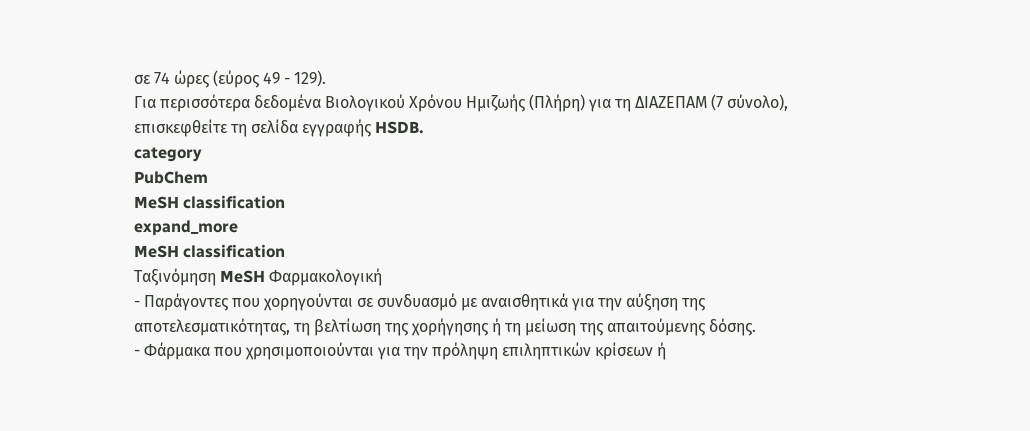σε 74 ώρες (εύρος 49 - 129).
Για περισσότερα δεδομένα Βιολογικού Χρόνου Ημιζωής (Πλήρη) για τη ΔΙΑΖΕΠΑΜ (7 σύνολο), επισκεφθείτε τη σελίδα εγγραφής HSDB.
category
PubChem
MeSH classification
expand_more
MeSH classification
Ταξινόμηση MeSH Φαρμακολογική
- Παράγοντες που χορηγούνται σε συνδυασμό με αναισθητικά για την αύξηση της αποτελεσματικότητας, τη βελτίωση της χορήγησης ή τη μείωση της απαιτούμενης δόσης.
- Φάρμακα που χρησιμοποιούνται για την πρόληψη επιληπτικών κρίσεων ή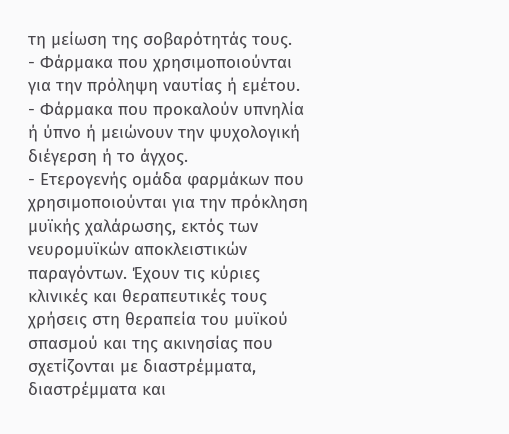τη μείωση της σοβαρότητάς τους.
- Φάρμακα που χρησιμοποιούνται για την πρόληψη ναυτίας ή εμέτου.
- Φάρμακα που προκαλούν υπνηλία ή ύπνο ή μειώνουν την ψυχολογική διέγερση ή το άγχος.
- Ετερογενής ομάδα φαρμάκων που χρησιμοποιούνται για την πρόκληση μυϊκής χαλάρωσης, εκτός των νευρομυϊκών αποκλειστικών παραγόντων. Έχουν τις κύριες κλινικές και θεραπευτικές τους χρήσεις στη θεραπεία του μυϊκού σπασμού και της ακινησίας που σχετίζονται με διαστρέμματα, διαστρέμματα και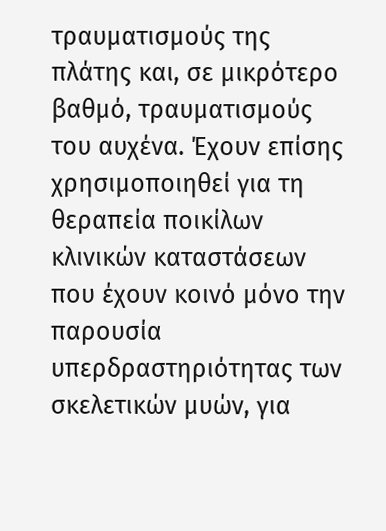τραυματισμούς της πλάτης και, σε μικρότερο βαθμό, τραυματισμούς του αυχένα. Έχουν επίσης χρησιμοποιηθεί για τη θεραπεία ποικίλων κλινικών καταστάσεων που έχουν κοινό μόνο την παρουσία υπερδραστηριότητας των σκελετικών μυών, για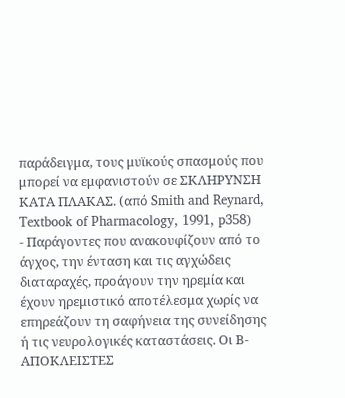παράδειγμα, τους μυϊκούς σπασμούς που μπορεί να εμφανιστούν σε ΣΚΛΗΡΥΝΣΗ ΚΑΤΑ ΠΛΑΚΑΣ. (από Smith and Reynard, Textbook of Pharmacology, 1991, p358)
- Παράγοντες που ανακουφίζουν από το άγχος, την ένταση και τις αγχώδεις διαταραχές, προάγουν την ηρεμία και έχουν ηρεμιστικό αποτέλεσμα χωρίς να επηρεάζουν τη σαφήνεια της συνείδησης ή τις νευρολογικές καταστάσεις. Οι Β-ΑΠΟΚΛΕΙΣΤΕΣ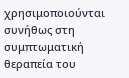χρησιμοποιούνται συνήθως στη συμπτωματική θεραπεία του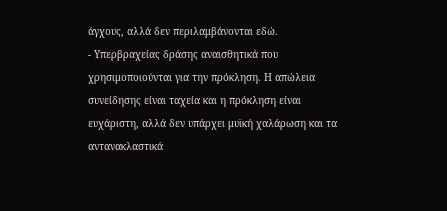άγχους, αλλά δεν περιλαμβάνονται εδώ.
- Υπερβραχείας δράσης αναισθητικά που χρησιμοποιούνται για την πρόκληση. Η απώλεια συνείδησης είναι ταχεία και η πρόκληση είναι ευχάριστη, αλλά δεν υπάρχει μυϊκή χαλάρωση και τα αντανακλαστικά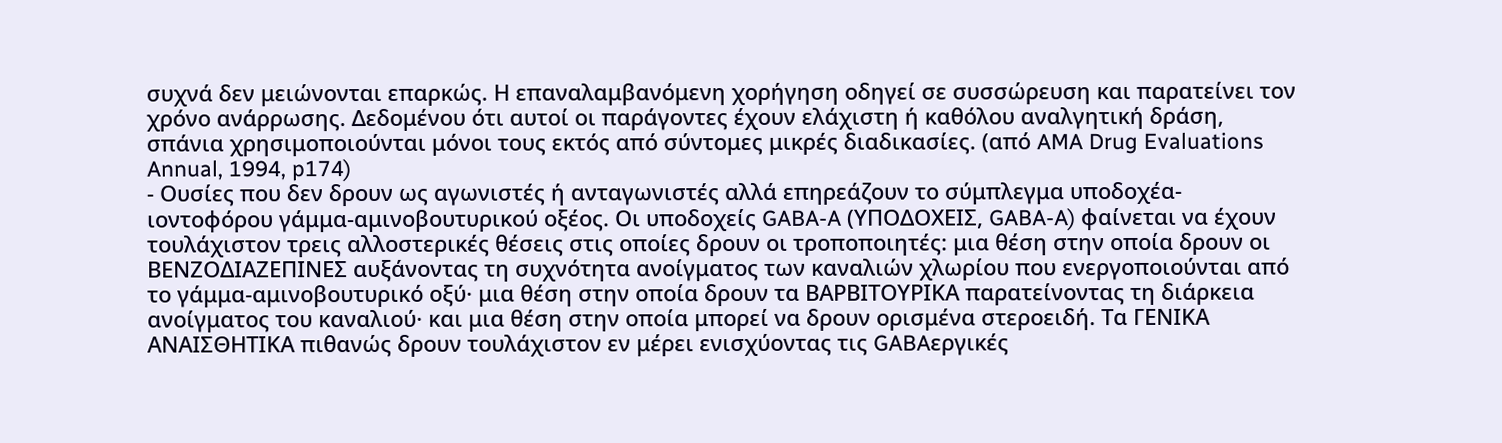συχνά δεν μειώνονται επαρκώς. Η επαναλαμβανόμενη χορήγηση οδηγεί σε συσσώρευση και παρατείνει τον χρόνο ανάρρωσης. Δεδομένου ότι αυτοί οι παράγοντες έχουν ελάχιστη ή καθόλου αναλγητική δράση, σπάνια χρησιμοποιούνται μόνοι τους εκτός από σύντομες μικρές διαδικασίες. (από AMA Drug Evaluations Annual, 1994, p174)
- Ουσίες που δεν δρουν ως αγωνιστές ή ανταγωνιστές αλλά επηρεάζουν το σύμπλεγμα υποδοχέα-ιοντοφόρου γάμμα-αμινοβουτυρικού οξέος. Οι υποδοχείς GABA-A (ΥΠΟΔΟΧΕΙΣ, GABA-A) φαίνεται να έχουν τουλάχιστον τρεις αλλοστερικές θέσεις στις οποίες δρουν οι τροποποιητές: μια θέση στην οποία δρουν οι ΒΕΝΖΟΔΙΑΖΕΠΙΝΕΣ αυξάνοντας τη συχνότητα ανοίγματος των καναλιών χλωρίου που ενεργοποιούνται από το γάμμα-αμινοβουτυρικό οξύ· μια θέση στην οποία δρουν τα ΒΑΡΒΙΤΟΥΡΙΚΑ παρατείνοντας τη διάρκεια ανοίγματος του καναλιού· και μια θέση στην οποία μπορεί να δρουν ορισμένα στεροειδή. Τα ΓΕΝΙΚΑ ΑΝΑΙΣΘΗΤΙΚΑ πιθανώς δρουν τουλάχιστον εν μέρει ενισχύοντας τις GABAεργικές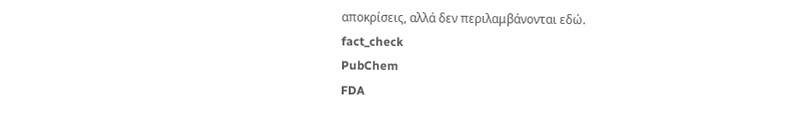αποκρίσεις, αλλά δεν περιλαμβάνονται εδώ.
fact_check
PubChem
FDA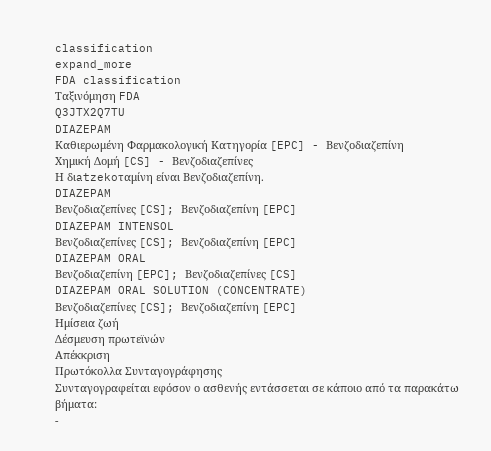classification
expand_more
FDA classification
Ταξινόμηση FDA
Q3JTX2Q7TU
DIAZEPAM
Καθιερωμένη Φαρμακολογική Κατηγορία [EPC] - Βενζοδιαζεπίνη
Χημική Δομή [CS] - Βενζοδιαζεπίνες
Η διatzekoταμίνη είναι Βενζοδιαζεπίνη.
DIAZEPAM
Βενζοδιαζεπίνες [CS]; Βενζοδιαζεπίνη [EPC]
DIAZEPAM INTENSOL
Βενζοδιαζεπίνες [CS]; Βενζοδιαζεπίνη [EPC]
DIAZEPAM ORAL
Βενζοδιαζεπίνη [EPC]; Βενζοδιαζεπίνες [CS]
DIAZEPAM ORAL SOLUTION (CONCENTRATE)
Βενζοδιαζεπίνες [CS]; Βενζοδιαζεπίνη [EPC]
Ημίσεια ζωή
Δέσμευση πρωτεϊνών
Απέκκριση
Πρωτόκολλα Συνταγογράφησης
Συνταγογραφείται εφόσον ο ασθενής εντάσσεται σε κάποιο από τα παρακάτω βήματα:
-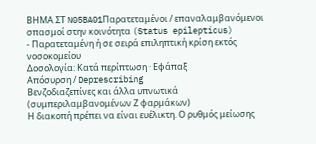ΒΗΜΑ ΣΤ N05BA01Παρατεταμένοι / επαναλαμβανόμενοι σπασμοί στην κοινότητα (Status epilepticus)
- Παρατεταμένη ή σε σειρά επιληπτική κρίση εκτός νοσοκομείου
Δοσολογία: Κατά περίπτωση · Εφάπαξ
Απόσυρση / Deprescribing
Βενζοδιαζεπίνες και άλλα υπνωτικά (συμπεριλαμβανομένων Ζ φαρμάκων)
Η διακοπή πρέπει να είναι ευέλικτη. Ο ρυθμός μείωσης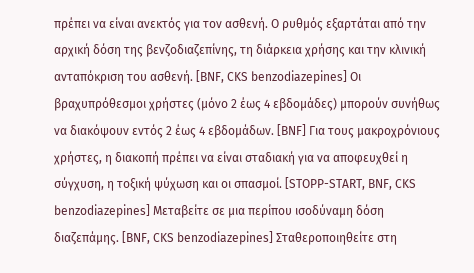πρέπει να είναι ανεκτός για τον ασθενή. Ο ρυθμός εξαρτάται από την αρχική δόση της βενζοδιαζεπίνης, τη διάρκεια χρήσης και την κλινική ανταπόκριση του ασθενή. [BNF, CKS benzodiazepines] Οι βραχυπρόθεσμοι χρήστες (μόνο 2 έως 4 εβδομάδες) μπορούν συνήθως να διακόψουν εντός 2 έως 4 εβδομάδων. [BNF] Για τους μακροχρόνιους χρήστες, η διακοπή πρέπει να είναι σταδιακή για να αποφευχθεί η σύγχυση, η τοξική ψύχωση και οι σπασμοί. [STOPP-START, BNF, CKS benzodiazepines] Μεταβείτε σε μια περίπου ισοδύναμη δόση διαζεπάμης. [BNF, CKS benzodiazepines] Σταθεροποιηθείτε στη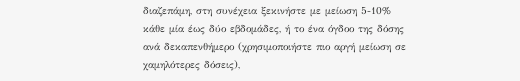διαζεπάμη, στη συνέχεια ξεκινήστε με μείωση 5-10% κάθε μία έως δύο εβδομάδες, ή το ένα όγδοο της δόσης ανά δεκαπενθήμερο (χρησιμοποιήστε πιο αργή μείωση σε χαμηλότερες δόσεις),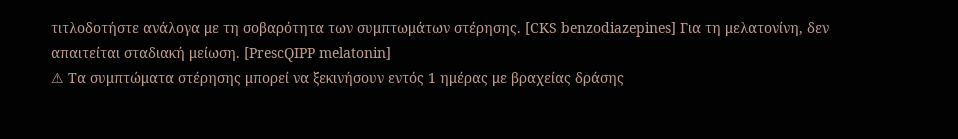τιτλοδοτήστε ανάλογα με τη σοβαρότητα των συμπτωμάτων στέρησης. [CKS benzodiazepines] Για τη μελατονίνη, δεν απαιτείται σταδιακή μείωση. [PrescQIPP melatonin]
⚠ Τα συμπτώματα στέρησης μπορεί να ξεκινήσουν εντός 1 ημέρας με βραχείας δράσης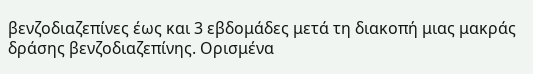βενζοδιαζεπίνες έως και 3 εβδομάδες μετά τη διακοπή μιας μακράς δράσης βενζοδιαζεπίνης. Ορισμένα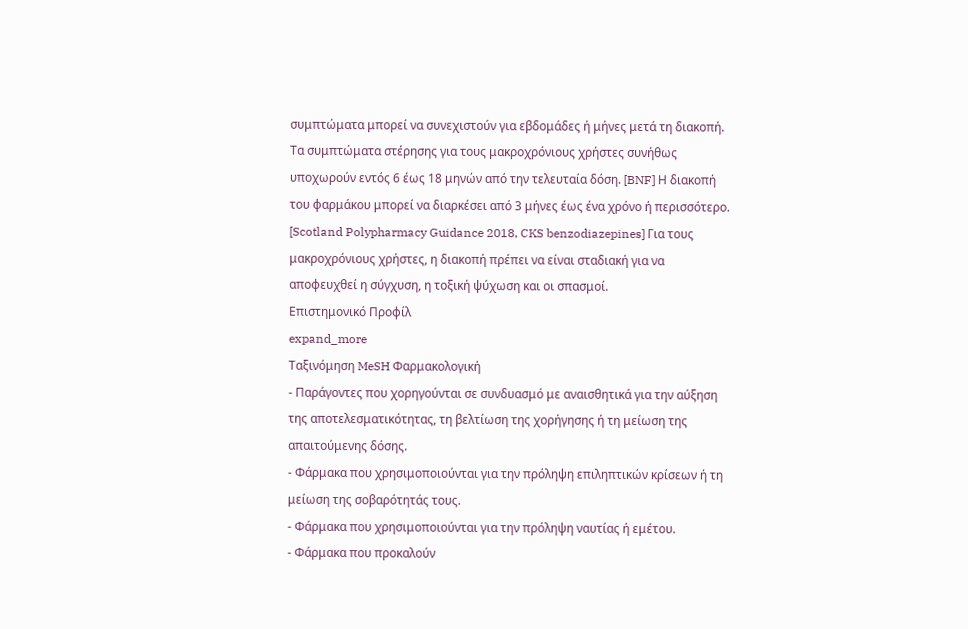συμπτώματα μπορεί να συνεχιστούν για εβδομάδες ή μήνες μετά τη διακοπή. Τα συμπτώματα στέρησης για τους μακροχρόνιους χρήστες συνήθως υποχωρούν εντός 6 έως 18 μηνών από την τελευταία δόση. [BNF] Η διακοπή του φαρμάκου μπορεί να διαρκέσει από 3 μήνες έως ένα χρόνο ή περισσότερο. [Scotland Polypharmacy Guidance 2018, CKS benzodiazepines] Για τους μακροχρόνιους χρήστες, η διακοπή πρέπει να είναι σταδιακή για να αποφευχθεί η σύγχυση, η τοξική ψύχωση και οι σπασμοί.
Επιστημονικό Προφίλ
expand_more
Ταξινόμηση MeSH Φαρμακολογική
- Παράγοντες που χορηγούνται σε συνδυασμό με αναισθητικά για την αύξηση της αποτελεσματικότητας, τη βελτίωση της χορήγησης ή τη μείωση της απαιτούμενης δόσης.
- Φάρμακα που χρησιμοποιούνται για την πρόληψη επιληπτικών κρίσεων ή τη μείωση της σοβαρότητάς τους.
- Φάρμακα που χρησιμοποιούνται για την πρόληψη ναυτίας ή εμέτου.
- Φάρμακα που προκαλούν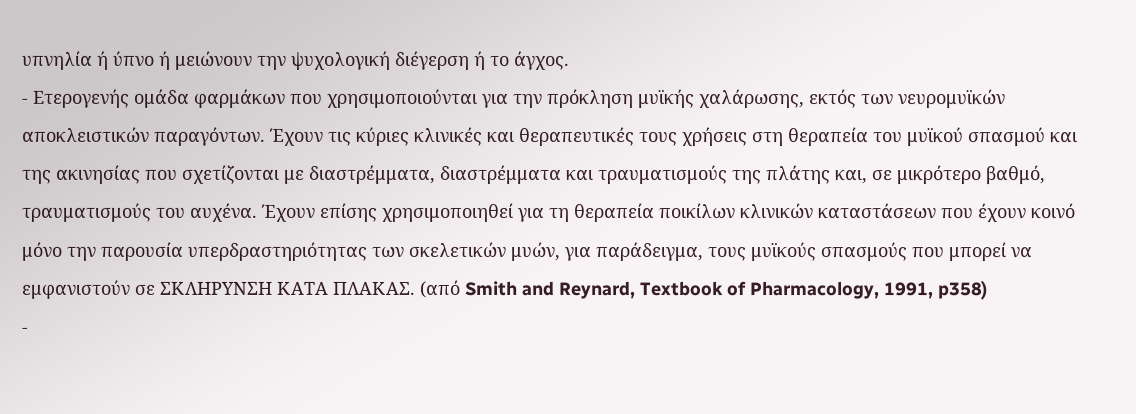υπνηλία ή ύπνο ή μειώνουν την ψυχολογική διέγερση ή το άγχος.
- Ετερογενής ομάδα φαρμάκων που χρησιμοποιούνται για την πρόκληση μυϊκής χαλάρωσης, εκτός των νευρομυϊκών αποκλειστικών παραγόντων. Έχουν τις κύριες κλινικές και θεραπευτικές τους χρήσεις στη θεραπεία του μυϊκού σπασμού και της ακινησίας που σχετίζονται με διαστρέμματα, διαστρέμματα και τραυματισμούς της πλάτης και, σε μικρότερο βαθμό, τραυματισμούς του αυχένα. Έχουν επίσης χρησιμοποιηθεί για τη θεραπεία ποικίλων κλινικών καταστάσεων που έχουν κοινό μόνο την παρουσία υπερδραστηριότητας των σκελετικών μυών, για παράδειγμα, τους μυϊκούς σπασμούς που μπορεί να εμφανιστούν σε ΣΚΛΗΡΥΝΣΗ ΚΑΤΑ ΠΛΑΚΑΣ. (από Smith and Reynard, Textbook of Pharmacology, 1991, p358)
-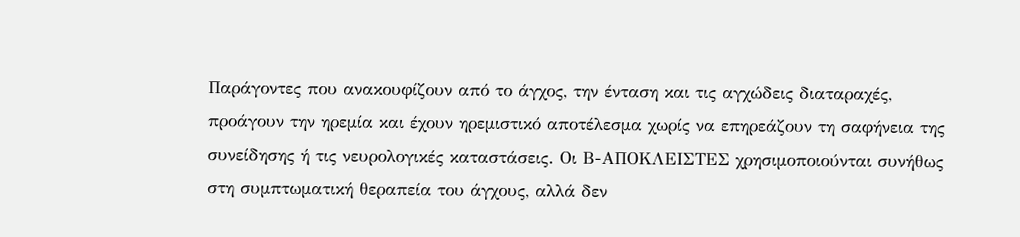Παράγοντες που ανακουφίζουν από το άγχος, την ένταση και τις αγχώδεις διαταραχές, προάγουν την ηρεμία και έχουν ηρεμιστικό αποτέλεσμα χωρίς να επηρεάζουν τη σαφήνεια της συνείδησης ή τις νευρολογικές καταστάσεις. Οι Β-ΑΠΟΚΛΕΙΣΤΕΣ χρησιμοποιούνται συνήθως στη συμπτωματική θεραπεία του άγχους, αλλά δεν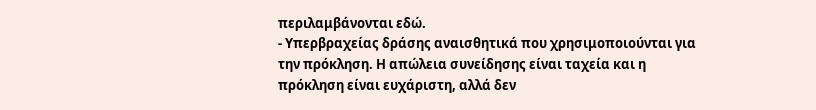περιλαμβάνονται εδώ.
- Υπερβραχείας δράσης αναισθητικά που χρησιμοποιούνται για την πρόκληση. Η απώλεια συνείδησης είναι ταχεία και η πρόκληση είναι ευχάριστη, αλλά δεν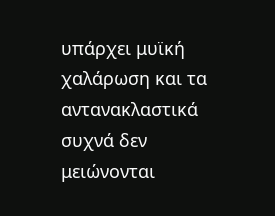υπάρχει μυϊκή χαλάρωση και τα αντανακλαστικά συχνά δεν μειώνονται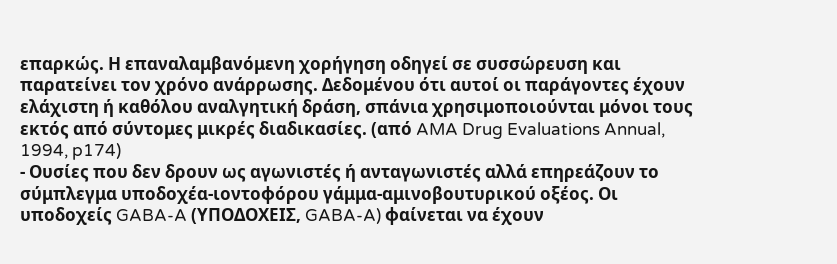επαρκώς. Η επαναλαμβανόμενη χορήγηση οδηγεί σε συσσώρευση και παρατείνει τον χρόνο ανάρρωσης. Δεδομένου ότι αυτοί οι παράγοντες έχουν ελάχιστη ή καθόλου αναλγητική δράση, σπάνια χρησιμοποιούνται μόνοι τους εκτός από σύντομες μικρές διαδικασίες. (από AMA Drug Evaluations Annual, 1994, p174)
- Ουσίες που δεν δρουν ως αγωνιστές ή ανταγωνιστές αλλά επηρεάζουν το σύμπλεγμα υποδοχέα-ιοντοφόρου γάμμα-αμινοβουτυρικού οξέος. Οι υποδοχείς GABA-A (ΥΠΟΔΟΧΕΙΣ, GABA-A) φαίνεται να έχουν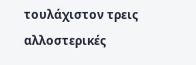τουλάχιστον τρεις αλλοστερικές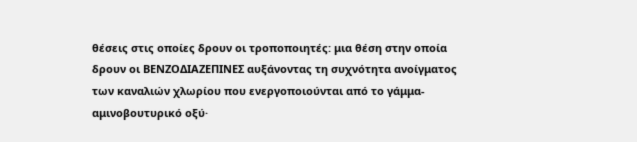θέσεις στις οποίες δρουν οι τροποποιητές: μια θέση στην οποία δρουν οι ΒΕΝΖΟΔΙΑΖΕΠΙΝΕΣ αυξάνοντας τη συχνότητα ανοίγματος των καναλιών χλωρίου που ενεργοποιούνται από το γάμμα-αμινοβουτυρικό οξύ·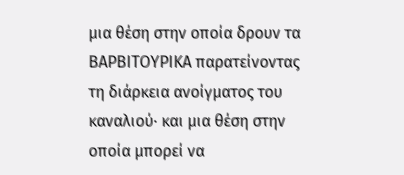μια θέση στην οποία δρουν τα ΒΑΡΒΙΤΟΥΡΙΚΑ παρατείνοντας τη διάρκεια ανοίγματος του καναλιού· και μια θέση στην οποία μπορεί να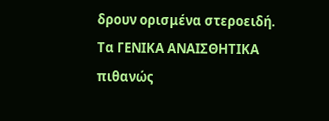δρουν ορισμένα στεροειδή. Τα ΓΕΝΙΚΑ ΑΝΑΙΣΘΗΤΙΚΑ πιθανώς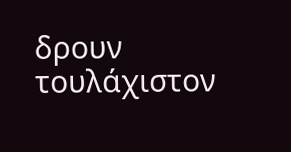δρουν τουλάχιστον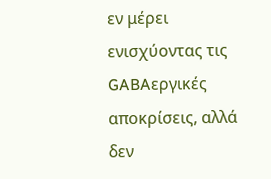εν μέρει ενισχύοντας τις GABAεργικές αποκρίσεις, αλλά δεν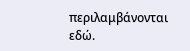περιλαμβάνονται εδώ.